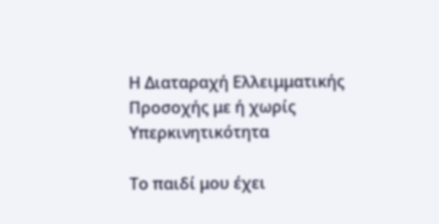Η Διαταραχή Ελλειμματικής Προσοχής με ή χωρίς Υπερκινητικότητα

Το παιδί μου έχει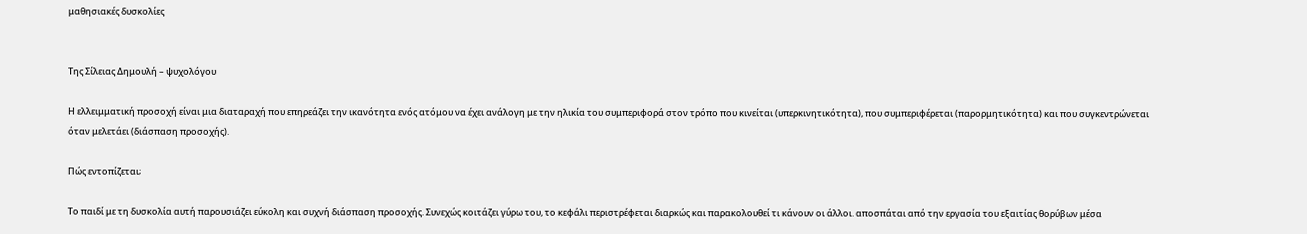μαθησιακές δυσκολίες


Της Σίλειας Δημουλή – ψυχολόγου

Η ελλειμματική προσοχή είναι μια διαταραχή που επηρεάζει την ικανότητα ενός ατόμου να έχει ανάλογη με την ηλικία του συμπεριφορά στον τρόπο που κινείται (υπερκινητικότητα), που συμπεριφέρεται (παρορμητικότητα) και που συγκεντρώνεται όταν μελετάει (διάσπαση προσοχής).

Πώς εντοπίζεται;

Το παιδί με τη δυσκολία αυτή παρουσιάζει εύκολη και συχνή διάσπαση προσοχής. Συνεχώς κοιτάζει γύρω του, το κεφάλι περιστρέφεται διαρκώς και παρακολουθεί τι κάνουν οι άλλοι. αποσπάται από την εργασία του εξαιτίας θορύβων μέσα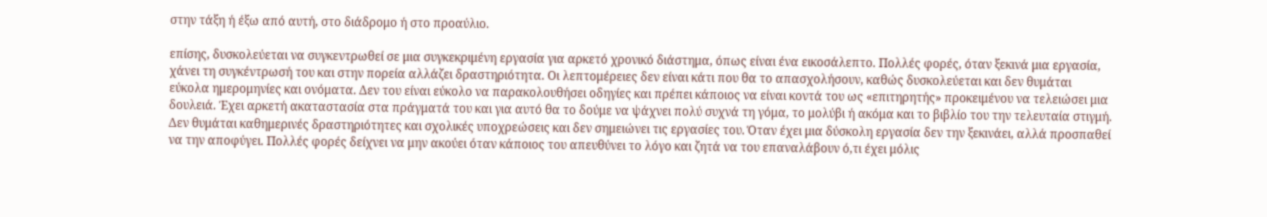στην τάξη ή έξω από αυτή, στο διάδρομο ή στο προαύλιο.

επίσης, δυσκολεύεται να συγκεντρωθεί σε μια συγκεκριμένη εργασία για αρκετό χρονικό διάστημα, όπως είναι ένα εικοσάλεπτο. Πολλές φορές, όταν ξεκινά μια εργασία, χάνει τη συγκέντρωσή του και στην πορεία αλλάζει δραστηριότητα. Οι λεπτομέρειες δεν είναι κάτι που θα το απασχολήσουν, καθώς δυσκολεύεται και δεν θυμάται εύκολα ημερομηνίες και ονόματα. Δεν του είναι εύκολο να παρακολουθήσει οδηγίες και πρέπει κάποιος να είναι κοντά του ως «επιτηρητής» προκειμένου να τελειώσει μια δουλειά. Έχει αρκετή ακαταστασία στα πράγματά του και για αυτό θα το δούμε να ψάχνει πολύ συχνά τη γόμα, το μολύβι ή ακόμα και το βιβλίο του την τελευταία στιγμή. Δεν θυμάται καθημερινές δραστηριότητες και σχολικές υποχρεώσεις και δεν σημειώνει τις εργασίες του. Όταν έχει μια δύσκολη εργασία δεν την ξεκινάει, αλλά προσπαθεί να την αποφύγει. Πολλές φορές δείχνει να μην ακούει όταν κάποιος του απευθύνει το λόγο και ζητά να του επαναλάβουν ό,τι έχει μόλις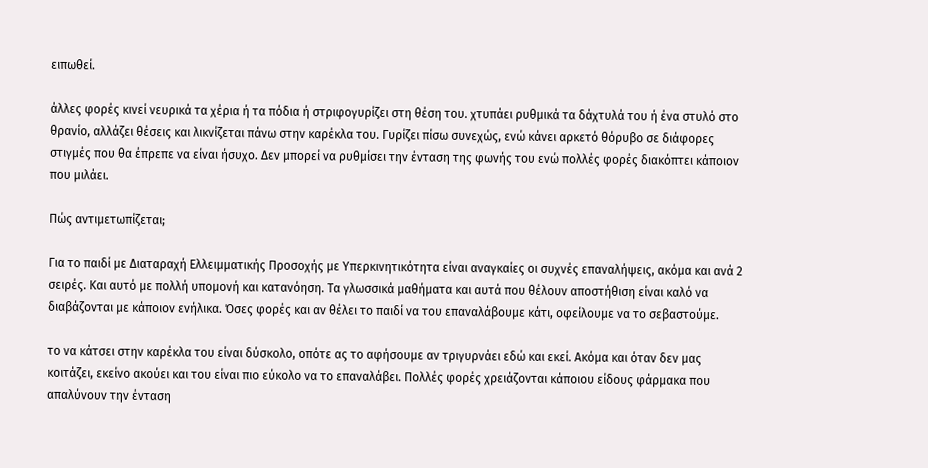ειπωθεί.

άλλες φορές κινεί νευρικά τα χέρια ή τα πόδια ή στριφογυρίζει στη θέση του. χτυπάει ρυθμικά τα δάχτυλά του ή ένα στυλό στο θρανίο, αλλάζει θέσεις και λικνίζεται πάνω στην καρέκλα του. Γυρίζει πίσω συνεχώς, ενώ κάνει αρκετό θόρυβο σε διάφορες στιγμές που θα έπρεπε να είναι ήσυχο. Δεν μπορεί να ρυθμίσει την ένταση της φωνής του ενώ πολλές φορές διακόπτει κάποιον που μιλάει.

Πώς αντιμετωπίζεται;

Για το παιδί με Διαταραχή Ελλειμματικής Προσοχής με Υπερκινητικότητα είναι αναγκαίες οι συχνές επαναλήψεις, ακόμα και ανά 2 σειρές. Και αυτό με πολλή υπομονή και κατανόηση. Τα γλωσσικά μαθήματα και αυτά που θέλουν αποστήθιση είναι καλό να διαβάζονται με κάποιον ενήλικα. Όσες φορές και αν θέλει το παιδί να του επαναλάβουμε κάτι, οφείλουμε να το σεβαστούμε.

το να κάτσει στην καρέκλα του είναι δύσκολο, οπότε ας το αφήσουμε αν τριγυρνάει εδώ και εκεί. Ακόμα και όταν δεν μας κοιτάζει, εκείνο ακούει και του είναι πιο εύκολο να το επαναλάβει. Πολλές φορές χρειάζονται κάποιου είδους φάρμακα που απαλύνουν την ένταση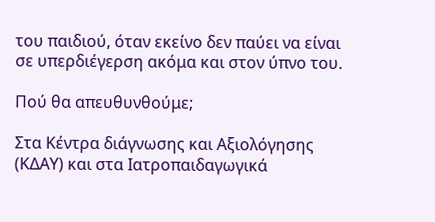του παιδιού, όταν εκείνο δεν παύει να είναι σε υπερδιέγερση ακόμα και στον ύπνο του.

Πού θα απευθυνθούμε;

Στα Κέντρα διάγνωσης και Αξιολόγησης (ΚΔΑΥ) και στα Ιατροπαιδαγωγικά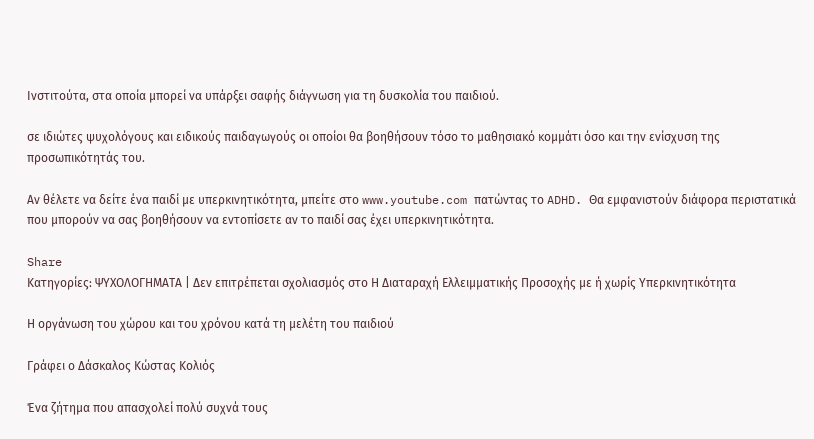Ινστιτούτα, στα οποία μπορεί να υπάρξει σαφής διάγνωση για τη δυσκολία του παιδιού.

σε ιδιώτες ψυχολόγους και ειδικούς παιδαγωγούς οι οποίοι θα βοηθήσουν τόσο το μαθησιακό κομμάτι όσο και την ενίσχυση της προσωπικότητάς του.

Αν θέλετε να δείτε ένα παιδί με υπερκινητικότητα, μπείτε στο www.youtube.com πατώντας το ADHD. Θα εμφανιστούν διάφορα περιστατικά που μπορούν να σας βοηθήσουν να εντοπίσετε αν το παιδί σας έχει υπερκινητικότητα.

Share
Κατηγορίες: ΨΥΧΟΛΟΓΗΜΑΤΑ | Δεν επιτρέπεται σχολιασμός στο Η Διαταραχή Ελλειμματικής Προσοχής με ή χωρίς Υπερκινητικότητα

Η οργάνωση του χώρου και του χρόνου κατά τη μελέτη του παιδιού

Γράφει ο Δάσκαλος Κώστας Κολιός

Ένα ζήτημα που απασχολεί πολύ συχνά τους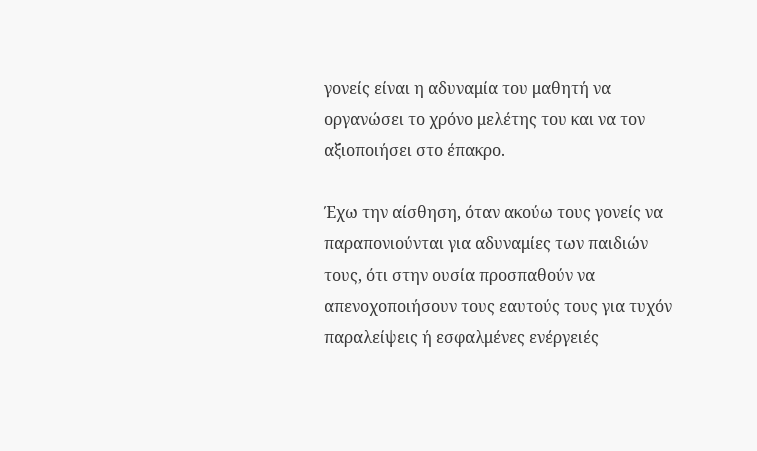γονείς είναι η αδυναμία του μαθητή να οργανώσει το χρόνο μελέτης του και να τον αξιοποιήσει στο έπακρο.

Έχω την αίσθηση, όταν ακούω τους γονείς να παραπονιούνται για αδυναμίες των παιδιών τους, ότι στην ουσία προσπαθούν να απενοχοποιήσουν τους εαυτούς τους για τυχόν παραλείψεις ή εσφαλμένες ενέργειές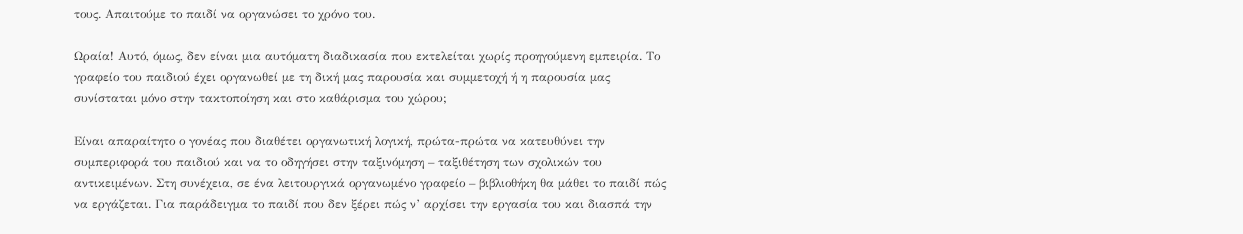τους. Απαιτούμε το παιδί να οργανώσει το χρόνο του.

Ωραία! Αυτό, όμως, δεν είναι μια αυτόματη διαδικασία που εκτελείται χωρίς προηγούμενη εμπειρία. Tο γραφείο του παιδιού έχει οργανωθεί με τη δική μας παρουσία και συμμετοχή ή η παρουσία μας συνίσταται μόνο στην τακτοποίηση και στο καθάρισμα του χώρου;

Είναι απαραίτητο ο γονέας που διαθέτει οργανωτική λογική, πρώτα-πρώτα να κατευθύνει την συμπεριφορά του παιδιού και να το οδηγήσει στην ταξινόμηση – ταξιθέτηση των σχολικών του αντικειμένων. Στη συνέχεια, σε ένα λειτουργικά οργανωμένο γραφείο – βιβλιοθήκη θα μάθει το παιδί πώς να εργάζεται. Για παράδειγμα το παιδί που δεν ξέρει πώς ν’ αρχίσει την εργασία του και διασπά την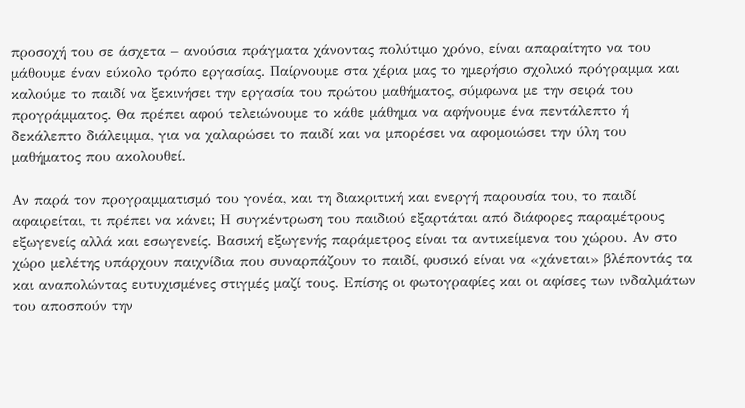προσοχή του σε άσχετα – ανούσια πράγματα χάνοντας πολύτιμο χρόνο, είναι απαραίτητο να του μάθουμε έναν εύκολο τρόπο εργασίας. Παίρνουμε στα χέρια μας το ημερήσιο σχολικό πρόγραμμα και καλούμε το παιδί να ξεκινήσει την εργασία του πρώτου μαθήματος, σύμφωνα με την σειρά του προγράμματος. Θα πρέπει αφού τελειώνουμε το κάθε μάθημα να αφήνουμε ένα πεντάλεπτο ή δεκάλεπτο διάλειμμα, για να χαλαρώσει το παιδί και να μπορέσει να αφομοιώσει την ύλη του μαθήματος που ακολουθεί.

Αν παρά τον προγραμματισμό του γονέα, και τη διακριτική και ενεργή παρουσία του, το παιδί αφαιρείται, τι πρέπει να κάνει; Η συγκέντρωση του παιδιού εξαρτάται από διάφορες παραμέτρους εξωγενείς αλλά και εσωγενείς. Βασική εξωγενής παράμετρος είναι τα αντικείμενα του χώρου. Αν στο χώρο μελέτης υπάρχουν παιχνίδια που συναρπάζουν το παιδί, φυσικό είναι να «χάνεται» βλέποντάς τα και αναπολώντας ευτυχισμένες στιγμές μαζί τους. Επίσης οι φωτογραφίες και οι αφίσες των ινδαλμάτων του αποσπούν την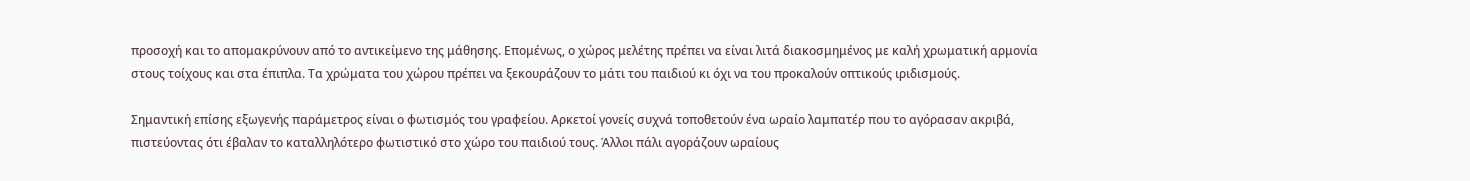προσοχή και το απομακρύνουν από το αντικείμενο της μάθησης. Επομένως, ο χώρος μελέτης πρέπει να είναι λιτά διακοσμημένος με καλή χρωματική αρμονία στους τοίχους και στα έπιπλα. Τα χρώματα του χώρου πρέπει να ξεκουράζουν το μάτι του παιδιού κι όχι να του προκαλούν οπτικούς ιριδισμούς.

Σημαντική επίσης εξωγενής παράμετρος είναι ο φωτισμός του γραφείου. Αρκετοί γονείς συχνά τοποθετούν ένα ωραίο λαμπατέρ που το αγόρασαν ακριβά, πιστεύοντας ότι έβαλαν το καταλληλότερο φωτιστικό στο χώρο του παιδιού τους. Άλλοι πάλι αγοράζουν ωραίους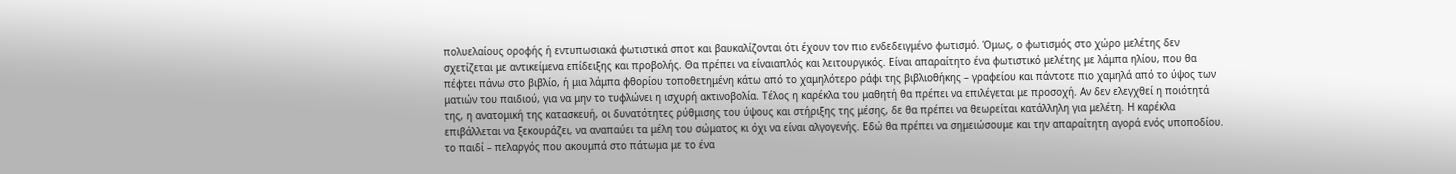πολυελαίους οροφής ή εντυπωσιακά φωτιστικά σποτ και βαυκαλίζονται ότι έχουν τον πιο ενδεδειγμένο φωτισμό. Όμως, ο φωτισμός στο χώρο μελέτης δεν σχετίζεται με αντικείμενα επίδειξης και προβολής. Θα πρέπει να είναιαπλός και λειτουργικός. Είναι απαραίτητο ένα φωτιστικό μελέτης με λάμπα ηλίου, που θα πέφτει πάνω στο βιβλίο, ή μια λάμπα φθορίου τοποθετημένη κάτω από το χαμηλότερο ράφι της βιβλιοθήκης – γραφείου και πάντοτε πιο χαμηλά από το ύψος των ματιών του παιδιού, για να μην το τυφλώνει η ισχυρή ακτινοβολία. Τέλος η καρέκλα του μαθητή θα πρέπει να επιλέγεται με προσοχή. Αν δεν ελεγχθεί η ποιότητά της, η ανατομική της κατασκευή, οι δυνατότητες ρύθμισης του ύψους και στήριξης της μέσης, δε θα πρέπει να θεωρείται κατάλληλη για μελέτη. Η καρέκλα επιβάλλεται να ξεκουράζει, να αναπαύει τα μέλη του σώματος κι όχι να είναι αλγογενής. Εδώ θα πρέπει να σημειώσουμε και την απαραίτητη αγορά ενός υποποδίου. το παιδί – πελαργός που ακουμπά στο πάτωμα με το ένα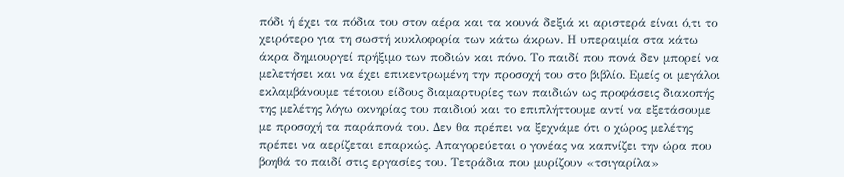πόδι ή έχει τα πόδια του στον αέρα και τα κουνά δεξιά κι αριστερά είναι ό,τι το χειρότερο για τη σωστή κυκλοφορία των κάτω άκρων. Η υπεραιμία στα κάτω άκρα δημιουργεί πρήξιμο των ποδιών και πόνο. Το παιδί που πονά δεν μπορεί να μελετήσει και να έχει επικεντρωμένη την προσοχή του στο βιβλίο. Εμείς οι μεγάλοι εκλαμβάνουμε τέτοιου είδους διαμαρτυρίες των παιδιών ως προφάσεις διακοπής της μελέτης λόγω οκνηρίας του παιδιού και το επιπλήττουμε αντί να εξετάσουμε με προσοχή τα παράπονά του. Δεν θα πρέπει να ξεχνάμε ότι ο χώρος μελέτης πρέπει να αερίζεται επαρκώς. Απαγορεύεται ο γονέας να καπνίζει την ώρα που βοηθά το παιδί στις εργασίες του. Τετράδια που μυρίζουν «τσιγαρίλα»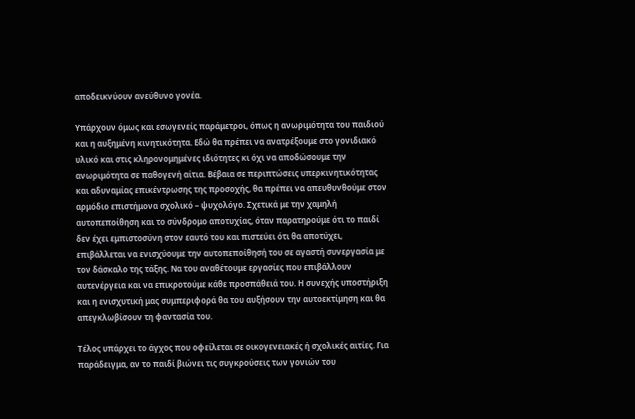αποδεικνύουν ανεύθυνο γονέα.

Υπάρχουν όμως και εσωγενείς παράμετροι, όπως η ανωριμότητα του παιδιού και η αυξημένη κινητικότητα. Εδώ θα πρέπει να ανατρέξουμε στο γονιδιακό υλικό και στις κληρονομημένες ιδιότητες κι όχι να αποδώσουμε την ανωριμότητα σε παθογενή αίτια. Βέβαια σε περιπτώσεις υπερκινητικότητας και αδυναμίας επικέντρωσης της προσοχής, θα πρέπει να απευθυνθούμε στον αρμόδιο επιστήμονα σχολικό – ψυχολόγο. Σχετικά με την χαμηλή αυτοπεποίθηση και το σύνδρομο αποτυχίας, όταν παρατηρούμε ότι το παιδί δεν έχει εμπιστοσύνη στον εαυτό του και πιστεύει ότι θα αποτύχει, επιβάλλεται να ενισχύουμε την αυτοπεποίθησή του σε αγαστή συνεργασία με τον δάσκαλο της τάξης. Να του αναθέτουμε εργασίες που επιβάλλουν αυτενέργεια και να επικροτούμε κάθε προσπάθειά του. Η συνεχής υποστήριξη και η ενισχυτική μας συμπεριφορά θα του αυξήσουν την αυτοεκτίμηση και θα απεγκλωβίσουν τη φαντασία του.

Τέλος υπάρχει το άγχος που οφείλεται σε οικογενειακές ή σχολικές αιτίες. Για παράδειγμα, αν το παιδί βιώνει τις συγκρούσεις των γονιών του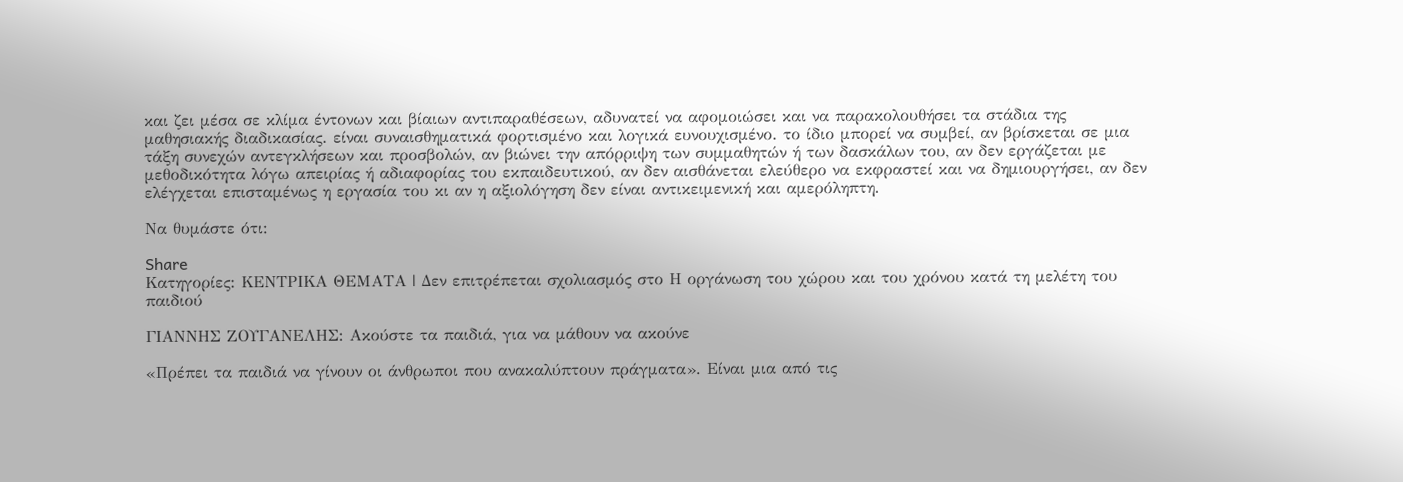και ζει μέσα σε κλίμα έντονων και βίαιων αντιπαραθέσεων, αδυνατεί να αφομοιώσει και να παρακολουθήσει τα στάδια της μαθησιακής διαδικασίας. είναι συναισθηματικά φορτισμένο και λογικά ευνουχισμένο. το ίδιο μπορεί να συμβεί, αν βρίσκεται σε μια τάξη συνεχών αντεγκλήσεων και προσβολών, αν βιώνει την απόρριψη των συμμαθητών ή των δασκάλων του, αν δεν εργάζεται με μεθοδικότητα λόγω απειρίας ή αδιαφορίας του εκπαιδευτικού, αν δεν αισθάνεται ελεύθερο να εκφραστεί και να δημιουργήσει, αν δεν ελέγχεται επισταμένως η εργασία του κι αν η αξιολόγηση δεν είναι αντικειμενική και αμερόληπτη.

Να θυμάστε ότι:

Share
Κατηγορίες: ΚΕΝΤΡΙΚΑ ΘΕΜΑΤΑ | Δεν επιτρέπεται σχολιασμός στο Η οργάνωση του χώρου και του χρόνου κατά τη μελέτη του παιδιού

ΓΙΑΝΝΗΣ ΖΟΥΓΑΝΕΛΗΣ: Ακούστε τα παιδιά, για να μάθουν να ακούνε

«Πρέπει τα παιδιά να γίνουν οι άνθρωποι που ανακαλύπτουν πράγματα». Είναι μια από τις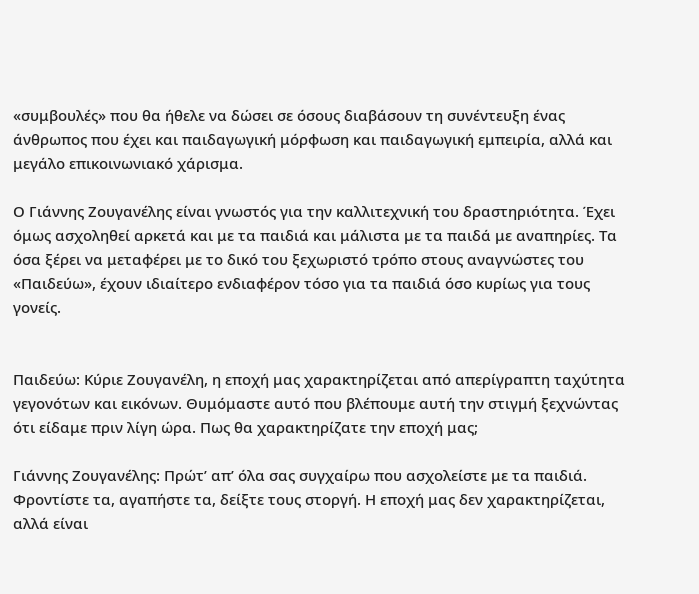«συμβουλές» που θα ήθελε να δώσει σε όσους διαβάσουν τη συνέντευξη ένας άνθρωπος που έχει και παιδαγωγική μόρφωση και παιδαγωγική εμπειρία, αλλά και μεγάλο επικοινωνιακό χάρισμα.

Ο Γιάννης Ζουγανέλης είναι γνωστός για την καλλιτεχνική του δραστηριότητα. Έχει όμως ασχοληθεί αρκετά και με τα παιδιά και μάλιστα με τα παιδά με αναπηρίες. Τα όσα ξέρει να μεταφέρει με το δικό του ξεχωριστό τρόπο στους αναγνώστες του «Παιδεύω», έχουν ιδιαίτερο ενδιαφέρον τόσο για τα παιδιά όσο κυρίως για τους γονείς.


Παιδεύω: Κύριε Ζουγανέλη, η εποχή μας χαρακτηρίζεται από απερίγραπτη ταχύτητα γεγονότων και εικόνων. Θυμόμαστε αυτό που βλέπουμε αυτή την στιγμή ξεχνώντας ότι είδαμε πριν λίγη ώρα. Πως θα χαρακτηρίζατε την εποχή μας;

Γιάννης Ζουγανέλης: Πρώτ’ απ’ όλα σας συγχαίρω που ασχολείστε με τα παιδιά. Φροντίστε τα, αγαπήστε τα, δείξτε τους στοργή. Η εποχή μας δεν χαρακτηρίζεται, αλλά είναι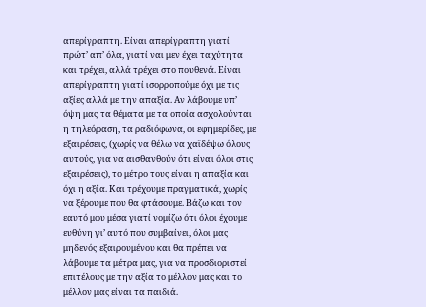απερίγραπτη. Είναι απερίγραπτη γιατί πρώτ’ απ’ όλα, γιατί ναι μεν έχει ταχύτητα και τρέχει, αλλά τρέχει στο πουθενά. Είναι απερίγραπτη γιατί ισορροπούμε όχι με τις αξίες αλλά με την απαξία. Αν λάβουμε υπ’ όψη μας τα θέματα με τα οποία ασχολούνται η τηλεόραση, τα ραδιόφωνα, οι εφημερίδες, με εξαιρέσεις, (χωρίς να θέλω να χαϊδέψω όλους αυτούς, για να αισθανθούν ότι είναι όλοι στις εξαιρέσεις), το μέτρο τους είναι η απαξία και όχι η αξία. Και τρέχουμε πραγματικά, χωρίς να ξέρουμε που θα φτάσουμε. Βάζω και τον εαυτό μου μέσα γιατί νομίζω ότι όλοι έχουμε ευθύνη γι’ αυτό που συμβαίνει, όλοι μας μηδενός εξαιρουμένου και θα πρέπει να λάβουμε τα μέτρα μας, για να προσδιοριστεί επιτέλους με την αξία το μέλλον μας και το μέλλον μας είναι τα παιδιά.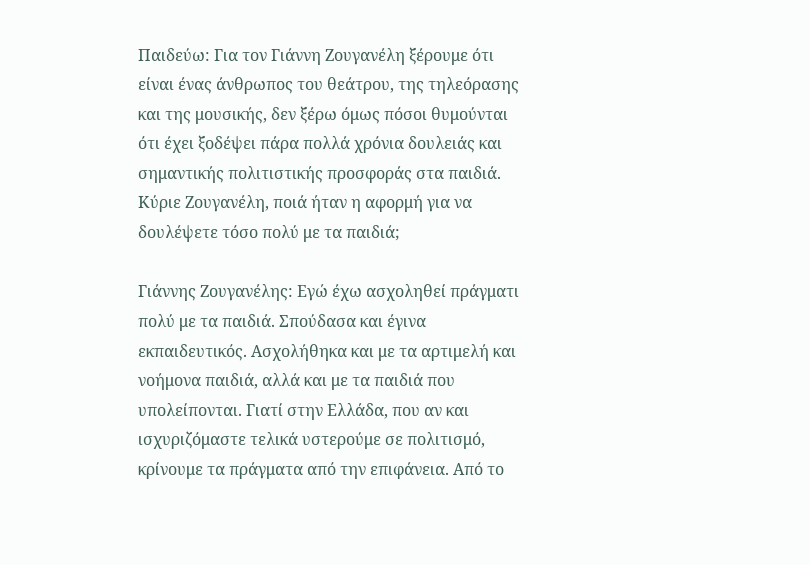Παιδεύω: Για τον Γιάννη Ζουγανέλη ξέρουμε ότι είναι ένας άνθρωπος του θεάτρου, της τηλεόρασης και της μουσικής, δεν ξέρω όμως πόσοι θυμούνται ότι έχει ξοδέψει πάρα πολλά χρόνια δουλειάς και σημαντικής πολιτιστικής προσφοράς στα παιδιά. Κύριε Ζουγανέλη, ποιά ήταν η αφορμή για να δουλέψετε τόσο πολύ με τα παιδιά;

Γιάννης Ζουγανέλης: Εγώ έχω ασχοληθεί πράγματι πολύ με τα παιδιά. Σπούδασα και έγινα εκπαιδευτικός. Ασχολήθηκα και με τα αρτιμελή και νοήμονα παιδιά, αλλά και με τα παιδιά που υπολείπονται. Γιατί στην Ελλάδα, που αν και ισχυριζόμαστε τελικά υστερούμε σε πολιτισμό, κρίνουμε τα πράγματα από την επιφάνεια. Από το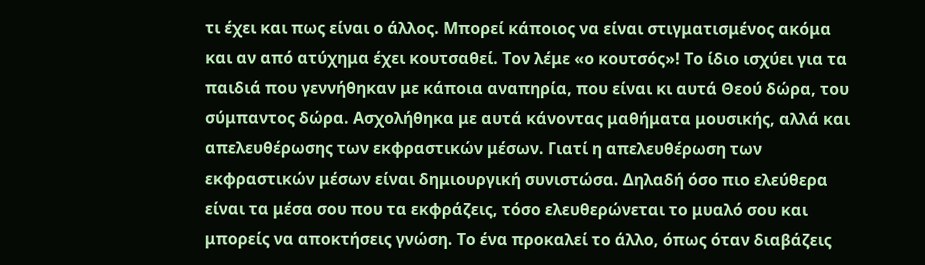τι έχει και πως είναι ο άλλος. Μπορεί κάποιος να είναι στιγματισμένος ακόμα και αν από ατύχημα έχει κουτσαθεί. Τον λέμε «ο κουτσός»! Το ίδιο ισχύει για τα παιδιά που γεννήθηκαν με κάποια αναπηρία, που είναι κι αυτά Θεού δώρα, του σύμπαντος δώρα. Ασχολήθηκα με αυτά κάνοντας μαθήματα μουσικής, αλλά και απελευθέρωσης των εκφραστικών μέσων. Γιατί η απελευθέρωση των εκφραστικών μέσων είναι δημιουργική συνιστώσα. Δηλαδή όσο πιο ελεύθερα είναι τα μέσα σου που τα εκφράζεις, τόσο ελευθερώνεται το μυαλό σου και μπορείς να αποκτήσεις γνώση. Το ένα προκαλεί το άλλο, όπως όταν διαβάζεις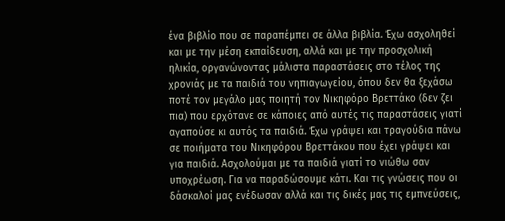ένα βιβλίο που σε παραπέμπει σε άλλα βιβλία. Έχω ασχοληθεί και με την μέση εκπαίδευση, αλλά και με την προσχολική ηλικία, οργανώνοντας μάλιστα παραστάσεις στο τέλος της χρονιάς με τα παιδιά του νηπιαγωγείου, όπου δεν θα ξεχάσω ποτέ τον μεγάλο μας ποιητή τον Νικηφόρο Βρεττάκο (δεν ζει πια) που ερχότανε σε κάποιες από αυτές τις παραστάσεις γιατί αγαπούσε κι αυτός τα παιδιά. Έχω γράψει και τραγούδια πάνω σε ποιήματα του Νικηφόρου Βρεττάκου που έχει γράψει και για παιδιά. Ασχολούμαι με τα παιδιά γιατί το νιώθω σαν υποχρέωση. Για να παραδώσουμε κάτι. Και τις γνώσεις που οι δάσκαλοί μας ενέδωσαν αλλά και τις δικές μας τις εμπνεύσεις,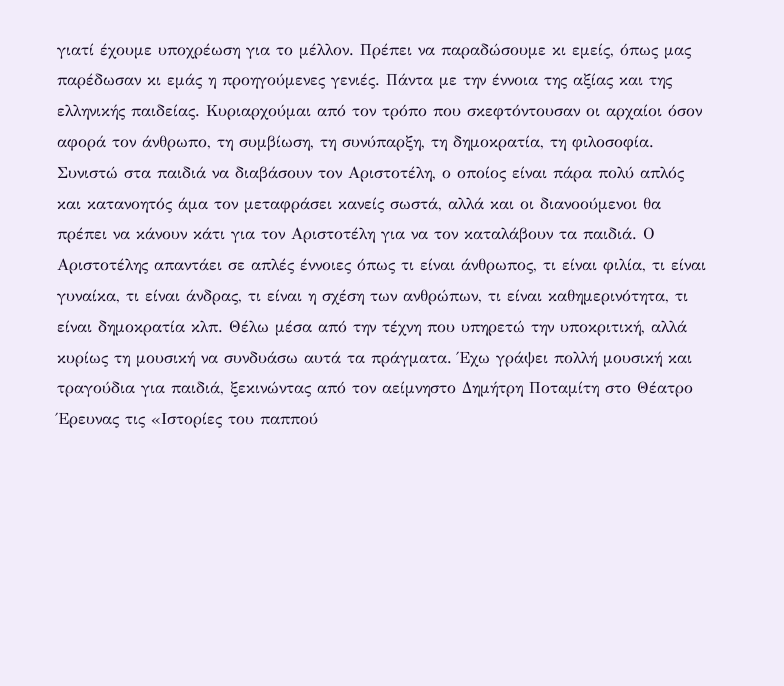γιατί έχουμε υποχρέωση για το μέλλον. Πρέπει να παραδώσουμε κι εμείς, όπως μας παρέδωσαν κι εμάς η προηγούμενες γενιές. Πάντα με την έννοια της αξίας και της ελληνικής παιδείας. Κυριαρχούμαι από τον τρόπο που σκεφτόντουσαν οι αρχαίοι όσον αφορά τον άνθρωπο, τη συμβίωση, τη συνύπαρξη, τη δημοκρατία, τη φιλοσοφία. Συνιστώ στα παιδιά να διαβάσουν τον Αριστοτέλη, ο οποίος είναι πάρα πολύ απλός και κατανοητός άμα τον μεταφράσει κανείς σωστά, αλλά και οι διανοούμενοι θα πρέπει να κάνουν κάτι για τον Αριστοτέλη για να τον καταλάβουν τα παιδιά. Ο Αριστοτέλης απαντάει σε απλές έννοιες όπως τι είναι άνθρωπος, τι είναι φιλία, τι είναι γυναίκα, τι είναι άνδρας, τι είναι η σχέση των ανθρώπων, τι είναι καθημερινότητα, τι είναι δημοκρατία κλπ. Θέλω μέσα από την τέχνη που υπηρετώ την υποκριτική, αλλά κυρίως τη μουσική να συνδυάσω αυτά τα πράγματα. Έχω γράψει πολλή μουσική και τραγούδια για παιδιά, ξεκινώντας από τον αείμνηστο Δημήτρη Ποταμίτη στο Θέατρο Έρευνας τις «Ιστορίες του παππού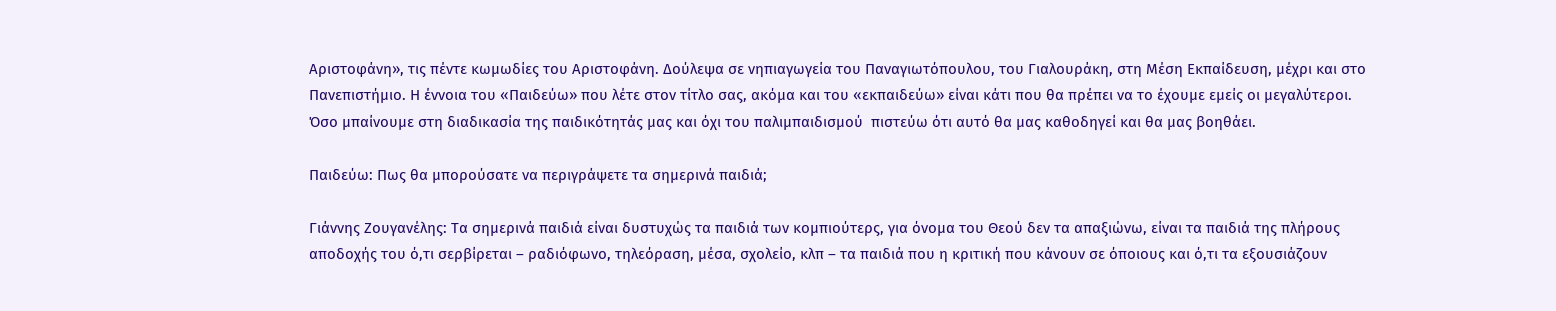Αριστοφάνη», τις πέντε κωμωδίες του Αριστοφάνη. Δούλεψα σε νηπιαγωγεία του Παναγιωτόπουλου, του Γιαλουράκη, στη Μέση Εκπαίδευση, μέχρι και στο Πανεπιστήμιο. Η έννοια του «Παιδεύω» που λέτε στον τίτλο σας, ακόμα και του «εκπαιδεύω» είναι κάτι που θα πρέπει να το έχουμε εμείς οι μεγαλύτεροι. Όσο μπαίνουμε στη διαδικασία της παιδικότητάς μας και όχι του παλιμπαιδισμού  πιστεύω ότι αυτό θα μας καθοδηγεί και θα μας βοηθάει.

Παιδεύω: Πως θα μπορούσατε να περιγράψετε τα σημερινά παιδιά;

Γιάννης Ζουγανέλης: Τα σημερινά παιδιά είναι δυστυχώς τα παιδιά των κομπιούτερς, για όνομα του Θεού δεν τα απαξιώνω, είναι τα παιδιά της πλήρους αποδοχής του ό,τι σερβίρεται – ραδιόφωνο, τηλεόραση, μέσα, σχολείο, κλπ – τα παιδιά που η κριτική που κάνουν σε όποιους και ό,τι τα εξουσιάζουν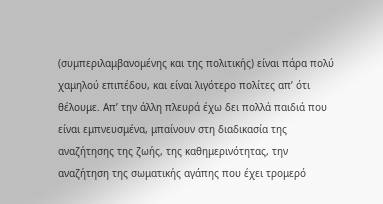(συμπεριλαμβανομένης και της πολιτικής) είναι πάρα πολύ χαμηλού επιπέδου, και είναι λιγότερο πολίτες απ’ ότι θέλουμε. Απ’ την άλλη πλευρά έχω δει πολλά παιδιά που είναι εμπνευσμένα, μπαίνουν στη διαδικασία της αναζήτησης της ζωής, της καθημερινότητας, την αναζήτηση της σωματικής αγάπης που έχει τρομερό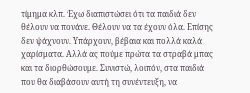τίμημα κλπ. Έχω διαπιστώσει ότι τα παιδιά δεν θέλουν να πονάνε. Θέλουν να τα έχουν όλα. Επίσης δεν ψάχνουν. Υπάρχουν, βέβαια και πολλά καλά χαρίσματα. Αλλά ας πούμε πρώτα τα στραβά μπας και τα διορθώσουμε. Συνιστώ, λοιπόν, στα παιδιά που θα διαβάσουν αυτή τη συνέντευξη, να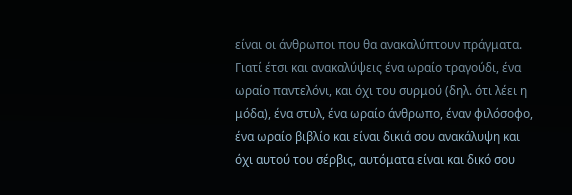είναι οι άνθρωποι που θα ανακαλύπτουν πράγματα. Γιατί έτσι και ανακαλύψεις ένα ωραίο τραγούδι, ένα ωραίο παντελόνι, και όχι του συρμού (δηλ. ότι λέει η μόδα), ένα στυλ, ένα ωραίο άνθρωπο, έναν φιλόσοφο, ένα ωραίο βιβλίο και είναι δικιά σου ανακάλυψη και όχι αυτού του σέρβις, αυτόματα είναι και δικό σου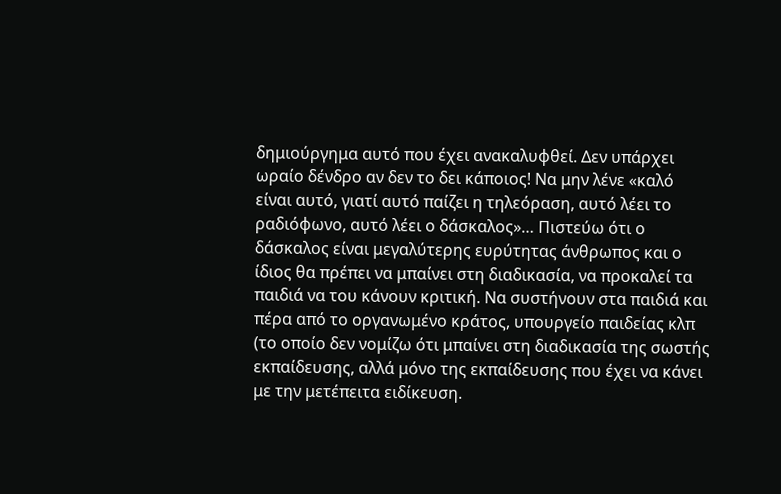δημιούργημα αυτό που έχει ανακαλυφθεί. Δεν υπάρχει ωραίο δένδρο αν δεν το δει κάποιος! Να μην λένε «καλό είναι αυτό, γιατί αυτό παίζει η τηλεόραση, αυτό λέει το ραδιόφωνο, αυτό λέει ο δάσκαλος»… Πιστεύω ότι ο δάσκαλος είναι μεγαλύτερης ευρύτητας άνθρωπος και ο ίδιος θα πρέπει να μπαίνει στη διαδικασία, να προκαλεί τα παιδιά να του κάνουν κριτική. Να συστήνουν στα παιδιά και πέρα από το οργανωμένο κράτος, υπουργείο παιδείας κλπ (το οποίο δεν νομίζω ότι μπαίνει στη διαδικασία της σωστής εκπαίδευσης, αλλά μόνο της εκπαίδευσης που έχει να κάνει με την μετέπειτα ειδίκευση.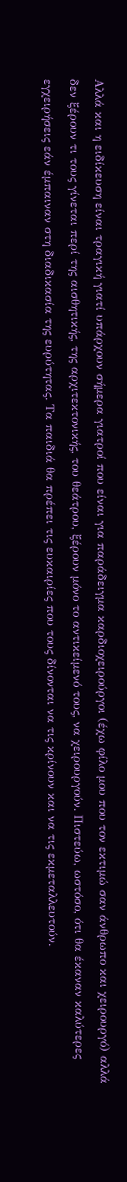Αλλά και η ειδίκευση είναι τραγική γιατί υπάρχουν σήμερα γιατροί που είναι για παράδειγμα καρδιοχειρούργοι (έχω φίλο μου που τον εκτιμώ σαν άνθρωπο και χειρουργό) αλλά δεν ξέρουν τι τους γίνεται περί της αισθητικής, της αρχιτεκτονικής, του θεάτρου, ξέρουν μόνο το αντικείμενό τους, να χειρουργούν. Πιστεύω, ωστόσο, ότι θα έκαναν καλύτερες εγχειρήσεις εάν έμπαιναν στη διαδικασία της ευρύτητας. Τα παιδιά θα πρέπει τις ευκαιρίες που τους δίνονται να τις κρίνουν και να τις εκμεταλλευτούν.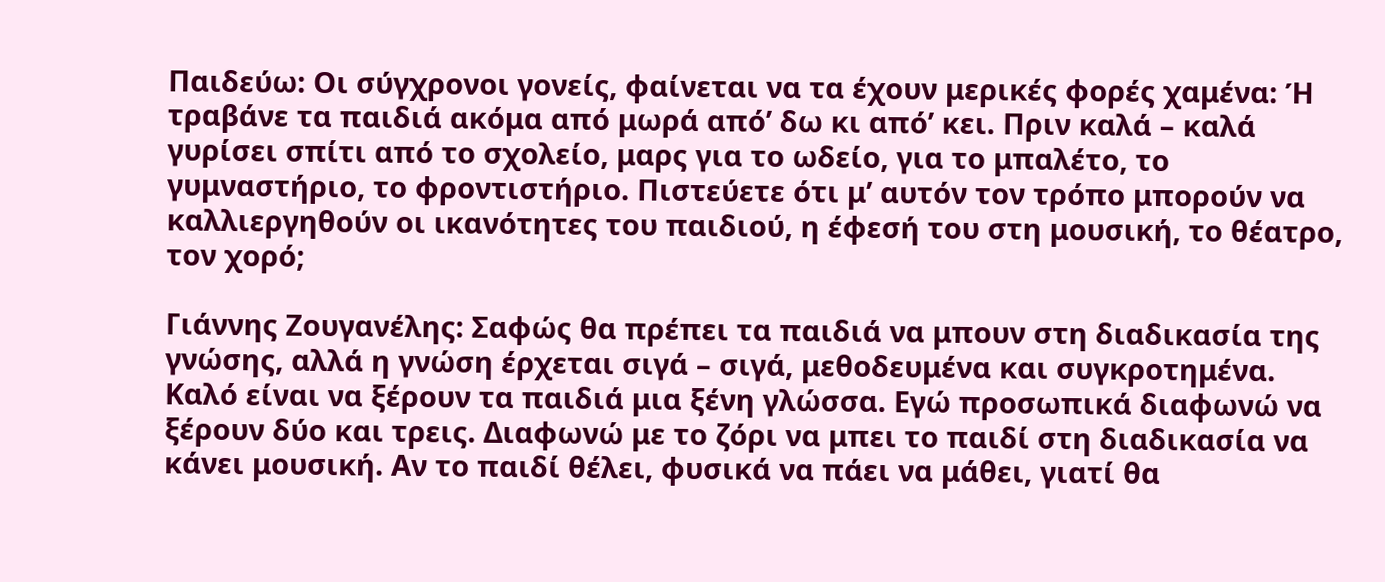Παιδεύω: Οι σύγχρονοι γονείς, φαίνεται να τα έχουν μερικές φορές χαμένα: Ή τραβάνε τα παιδιά ακόμα από μωρά από’ δω κι από’ κει. Πριν καλά – καλά γυρίσει σπίτι από το σχολείο, μαρς για το ωδείο, για το μπαλέτο, το γυμναστήριο, το φροντιστήριο. Πιστεύετε ότι μ’ αυτόν τον τρόπο μπορούν να καλλιεργηθούν οι ικανότητες του παιδιού, η έφεσή του στη μουσική, το θέατρο, τον χορό;

Γιάννης Ζουγανέλης: Σαφώς θα πρέπει τα παιδιά να μπουν στη διαδικασία της γνώσης, αλλά η γνώση έρχεται σιγά – σιγά, μεθοδευμένα και συγκροτημένα. Καλό είναι να ξέρουν τα παιδιά μια ξένη γλώσσα. Εγώ προσωπικά διαφωνώ να ξέρουν δύο και τρεις. Διαφωνώ με το ζόρι να μπει το παιδί στη διαδικασία να κάνει μουσική. Αν το παιδί θέλει, φυσικά να πάει να μάθει, γιατί θα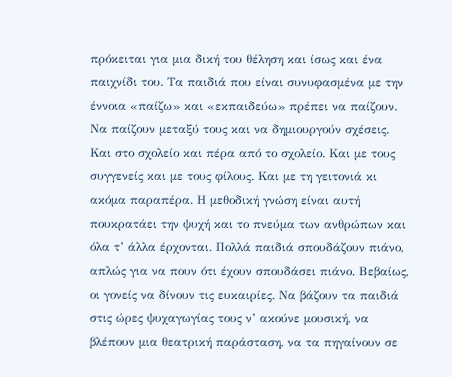πρόκειται για μια δική του θέληση και ίσως και ένα παιχνίδι του. Τα παιδιά που είναι συνυφασμένα με την έννοια «παίζω» και «εκπαιδεύω» πρέπει να παίζουν. Να παίζουν μεταξύ τους και να δημιουργούν σχέσεις. Και στο σχολείο και πέρα από το σχολείο. Και με τους συγγενείς και με τους φίλους. Και με τη γειτονιά κι ακόμα παραπέρα. Η μεθοδική γνώση είναι αυτή πουκρατάει την ψυχή και το πνεύμα των ανθρώπων και όλα τ’ άλλα έρχονται. Πολλά παιδιά σπουδάζουν πιάνο, απλώς για να πουν ότι έχουν σπουδάσει πιάνο. Βεβαίως, οι γονείς να δίνουν τις ευκαιρίες. Να βάζουν τα παιδιά στις ώρες ψυχαγωγίας τους ν’ ακούνε μουσική, να βλέπουν μια θεατρική παράσταση, να τα πηγαίνουν σε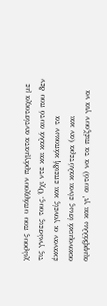χώρους που υπάρχουν πράγματα αντίστοιχα με τις γνώσεις τους. Όχι ντε και καλά αυτό που δεν έκαναν οι γονείς και επειδή κάποιων τα οικονομικά ίσως είναι καλύτερα (αν και αμφιβάλλω και γι’ αυτό) να τα πιέζουν για να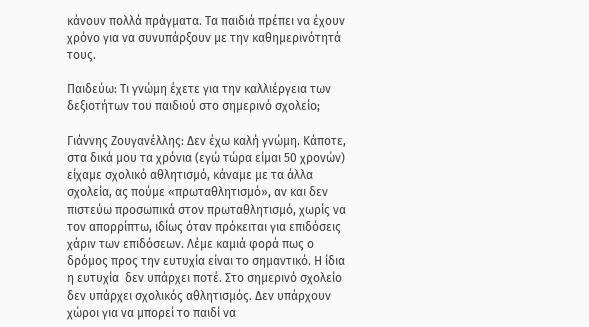κάνουν πολλά πράγματα. Τα παιδιά πρέπει να έχουν χρόνο για να συνυπάρξουν με την καθημερινότητά τους.

Παιδεύω: Τι γνώμη έχετε για την καλλιέργεια των δεξιοτήτων του παιδιού στο σημερινό σχολείο;

Γιάννης Ζουγανέλλης: Δεν έχω καλή γνώμη. Κάποτε, στα δικά μου τα χρόνια (εγώ τώρα είμαι 50 χρονών) είχαμε σχολικό αθλητισμό, κάναμε με τα άλλα σχολεία, ας πούμε «πρωταθλητισμό», αν και δεν πιστεύω προσωπικά στον πρωταθλητισμό, χωρίς να τον απορρίπτω, ιδίως όταν πρόκειται για επιδόσεις χάριν των επιδόσεων. Λέμε καμιά φορά πως ο δρόμος προς την ευτυχία είναι το σημαντικό. Η ίδια η ευτυχία  δεν υπάρχει ποτέ. Στο σημερινό σχολείο δεν υπάρχει σχολικός αθλητισμός. Δεν υπάρχουν χώροι για να μπορεί το παιδί να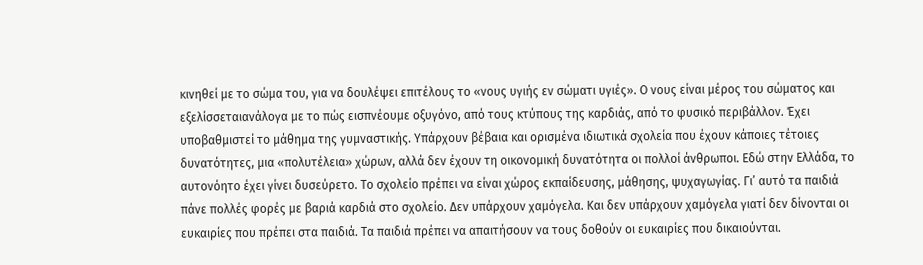κινηθεί με το σώμα του, για να δουλέψει επιτέλους το «νους υγιής εν σώματι υγιές». Ο νους είναι μέρος του σώματος και εξελίσσεταιανάλογα με το πώς εισπνέουμε οξυγόνο, από τους κτύπους της καρδιάς, από το φυσικό περιβάλλον. Έχει υποβαθμιστεί το μάθημα της γυμναστικής. Υπάρχουν βέβαια και ορισμένα ιδιωτικά σχολεία που έχουν κάποιες τέτοιες δυνατότητες, μια «πολυτέλεια» χώρων, αλλά δεν έχουν τη οικονομική δυνατότητα οι πολλοί άνθρωποι. Εδώ στην Ελλάδα, το αυτονόητο έχει γίνει δυσεύρετο. Το σχολείο πρέπει να είναι χώρος εκπαίδευσης, μάθησης, ψυχαγωγίας. Γι’ αυτό τα παιδιά πάνε πολλές φορές με βαριά καρδιά στο σχολείο. Δεν υπάρχουν χαμόγελα. Και δεν υπάρχουν χαμόγελα γιατί δεν δίνονται οι ευκαιρίες που πρέπει στα παιδιά. Τα παιδιά πρέπει να απαιτήσουν να τους δοθούν οι ευκαιρίες που δικαιούνται.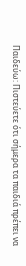Παιδεύω: Πιστεύετε ότι σήμερα τα παιδιά πρέπει να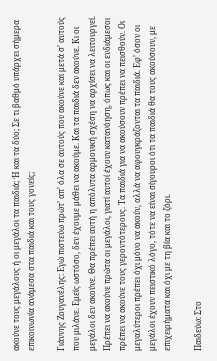ακούνε τους μεγάλους ή οι μεγάλοι τα παιδιά; Ή και τα δύο; Σε τι βαθμό υπάρχει σήμερα επικοινωνία ανάμεσα στα παιδιά και τους γονείς;

Γιάννης Ζουγανέλης: Εγώ πιστεύω πρώτ’ απ’ όλα σε αυτούς που ακούνε και μετά σ’ αυτούς που μιλάνε. Εμείς ωστόσο, δεν έχουμε μάθει να ακούμε. Και τα παιδιά δεν ακούνε. Κι οι μεγάλοι δεν ακούνε. Θα πρέπει αυτή η απόλυτα αρμονική σχέση να αρχίσει να λειτουργεί. Πρέπει να ακούνε πρώτα οι μεγάλοι, γιατί αυτοί έχουν κατανόηση, όπως και οι ενδιάμεσοι πρέπει να ακούνε τους γεροντότερους. Τα παιδιά για να ακούσουν πρέπει να πεισθούν. Οι μεγαλύτεροι πρέπει όχι μόνο να ακούν, αλλά να αφουγκράζονται τα παιδιά. Εφ’ όσον οι μεγάλοι έχουν πειστικό λόγο, τότε να είναι σίγουροι ότι τα παιδιά θα τους ακούσουν, με επιχειρήματα και όχι με τη βία και το ζόρι.

Παιδεύω: Στο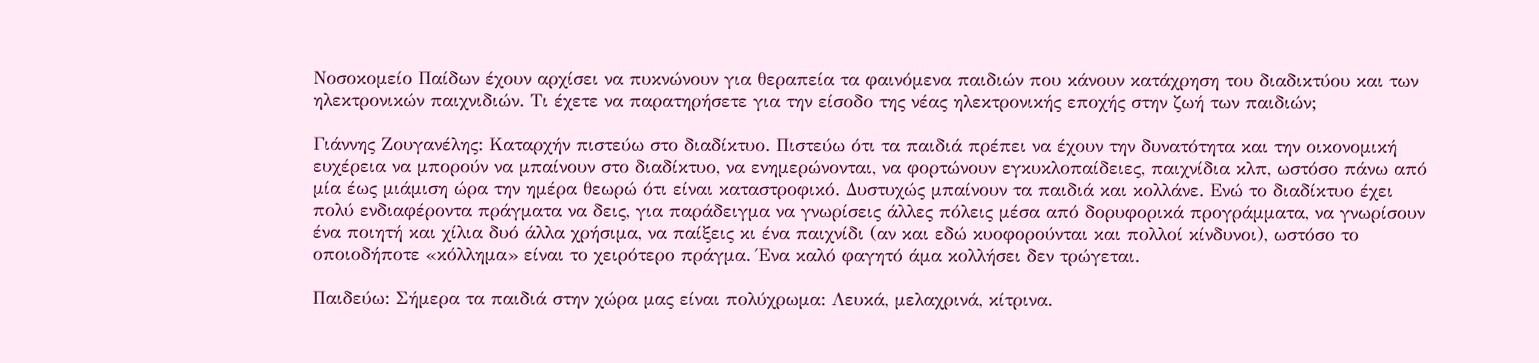Νοσοκομείο Παίδων έχουν αρχίσει να πυκνώνουν για θεραπεία τα φαινόμενα παιδιών που κάνουν κατάχρηση του διαδικτύου και των ηλεκτρονικών παιχνιδιών. Τι έχετε να παρατηρήσετε για την είσοδο της νέας ηλεκτρονικής εποχής στην ζωή των παιδιών;

Γιάννης Ζουγανέλης: Καταρχήν πιστεύω στο διαδίκτυο. Πιστεύω ότι τα παιδιά πρέπει να έχουν την δυνατότητα και την οικονομική ευχέρεια να μπορούν να μπαίνουν στο διαδίκτυο, να ενημερώνονται, να φορτώνουν εγκυκλοπαίδειες, παιχνίδια κλπ, ωστόσο πάνω από μία έως μιάμιση ώρα την ημέρα θεωρώ ότι είναι καταστροφικό. Δυστυχώς μπαίνουν τα παιδιά και κολλάνε. Ενώ το διαδίκτυο έχει πολύ ενδιαφέροντα πράγματα να δεις, για παράδειγμα να γνωρίσεις άλλες πόλεις μέσα από δορυφορικά προγράμματα, να γνωρίσουν ένα ποιητή και χίλια δυό άλλα χρήσιμα, να παίξεις κι ένα παιχνίδι (αν και εδώ κυοφορούνται και πολλοί κίνδυνοι), ωστόσο το οποιοδήποτε «κόλλημα» είναι το χειρότερο πράγμα. Ένα καλό φαγητό άμα κολλήσει δεν τρώγεται.

Παιδεύω: Σήμερα τα παιδιά στην χώρα μας είναι πολύχρωμα: Λευκά, μελαχρινά, κίτρινα.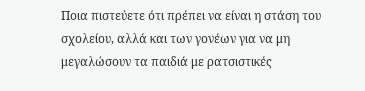Ποια πιστεύετε ότι πρέπει να είναι η στάση του σχολείου, αλλά και των γονέων για να μη μεγαλώσουν τα παιδιά με ρατσιστικές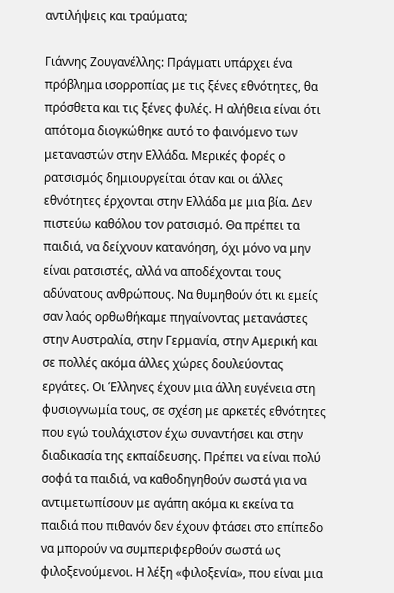αντιλήψεις και τραύματα;

Γιάννης Ζουγανέλλης: Πράγματι υπάρχει ένα πρόβλημα ισορροπίας με τις ξένες εθνότητες, θα πρόσθετα και τις ξένες φυλές. Η αλήθεια είναι ότι απότομα διογκώθηκε αυτό το φαινόμενο των μεταναστών στην Ελλάδα. Μερικές φορές ο ρατσισμός δημιουργείται όταν και οι άλλες εθνότητες έρχονται στην Ελλάδα με μια βία. Δεν πιστεύω καθόλου τον ρατσισμό. Θα πρέπει τα παιδιά, να δείχνουν κατανόηση, όχι μόνο να μην είναι ρατσιστές, αλλά να αποδέχονται τους αδύνατους ανθρώπους. Να θυμηθούν ότι κι εμείς σαν λαός ορθωθήκαμε πηγαίνοντας μετανάστες στην Αυστραλία, στην Γερμανία, στην Αμερική και σε πολλές ακόμα άλλες χώρες δουλεύοντας εργάτες. Οι Έλληνες έχουν μια άλλη ευγένεια στη φυσιογνωμία τους, σε σχέση με αρκετές εθνότητες που εγώ τουλάχιστον έχω συναντήσει και στην διαδικασία της εκπαίδευσης. Πρέπει να είναι πολύ σοφά τα παιδιά, να καθοδηγηθούν σωστά για να αντιμετωπίσουν με αγάπη ακόμα κι εκείνα τα παιδιά που πιθανόν δεν έχουν φτάσει στο επίπεδο να μπορούν να συμπεριφερθούν σωστά ως φιλοξενούμενοι. Η λέξη «φιλοξενία», που είναι μια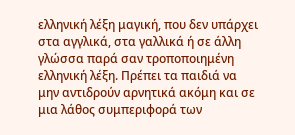ελληνική λέξη μαγική, που δεν υπάρχει στα αγγλικά, στα γαλλικά ή σε άλλη γλώσσα παρά σαν τροποποιημένη ελληνική λέξη. Πρέπει τα παιδιά να μην αντιδρούν αρνητικά ακόμη και σε μια λάθος συμπεριφορά των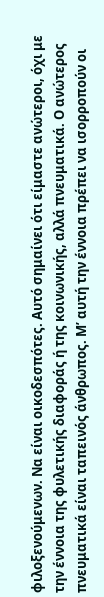φιλοξενούμενων. Να είναι οικοδεσπότες. Αυτό σημαίνει ότι είμαστε ανώτεροι, όχι με την έννοια της φυλετικής διαφοράς ή της κοινωνικής, αλλά πνευματικά. Ο ανώτερος πνευματικά είναι ταπεινός άνθρωπος. Μ’ αυτή την έννοια πρέπει να ισορροπούν οι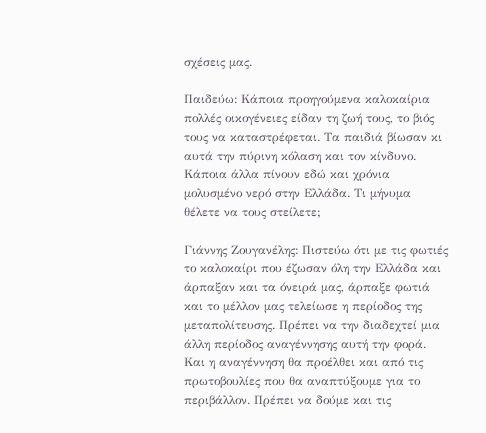σχέσεις μας.

Παιδεύω: Κάποια προηγούμενα καλοκαίρια πολλές οικογένειες είδαν τη ζωή τους, το βιός τους να καταστρέφεται. Τα παιδιά βίωσαν κι αυτά την πύρινη κόλαση και τον κίνδυνο. Κάποια άλλα πίνουν εδώ και χρόνια μολυσμένο νερό στην Ελλάδα. Τι μήνυμα θέλετε να τους στείλετε;

Γιάννης Ζουγανέλης: Πιστεύω ότι με τις φωτιές το καλοκαίρι που έζωσαν όλη την Ελλάδα και άρπαξαν και τα όνειρά μας, άρπαξε φωτιά και το μέλλον μας τελείωσε η περίοδος της μεταπολίτευσης. Πρέπει να την διαδεχτεί μια άλλη περίοδος αναγέννησης αυτή την φορά. Και η αναγέννηση θα προέλθει και από τις πρωτοβουλίες που θα αναπτύξουμε για το περιβάλλον. Πρέπει να δούμε και τις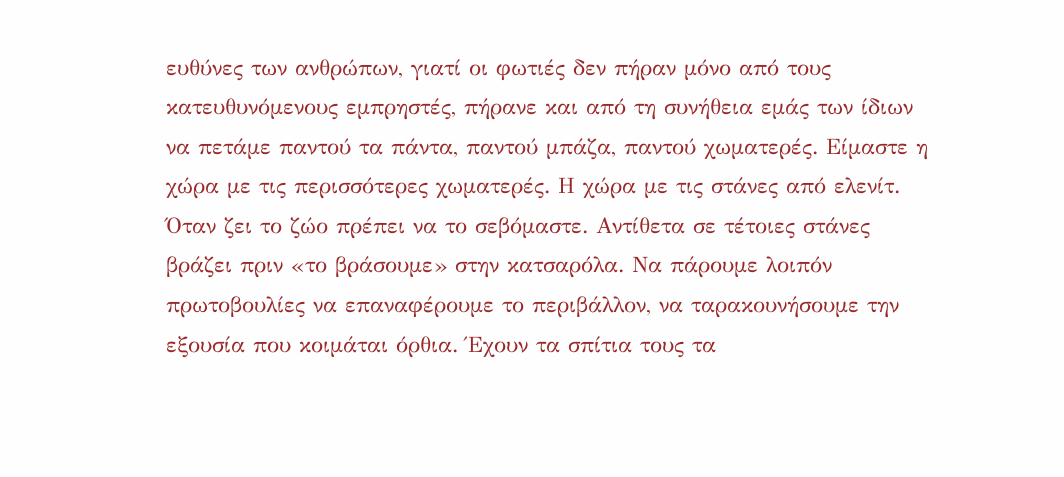ευθύνες των ανθρώπων, γιατί οι φωτιές δεν πήραν μόνο από τους κατευθυνόμενους εμπρηστές, πήρανε και από τη συνήθεια εμάς των ίδιων να πετάμε παντού τα πάντα, παντού μπάζα, παντού χωματερές. Είμαστε η χώρα με τις περισσότερες χωματερές. Η χώρα με τις στάνες από ελενίτ. Όταν ζει το ζώο πρέπει να το σεβόμαστε. Αντίθετα σε τέτοιες στάνες βράζει πριν «το βράσουμε» στην κατσαρόλα. Να πάρουμε λοιπόν πρωτοβουλίες να επαναφέρουμε το περιβάλλον, να ταρακουνήσουμε την εξουσία που κοιμάται όρθια. Έχουν τα σπίτια τους τα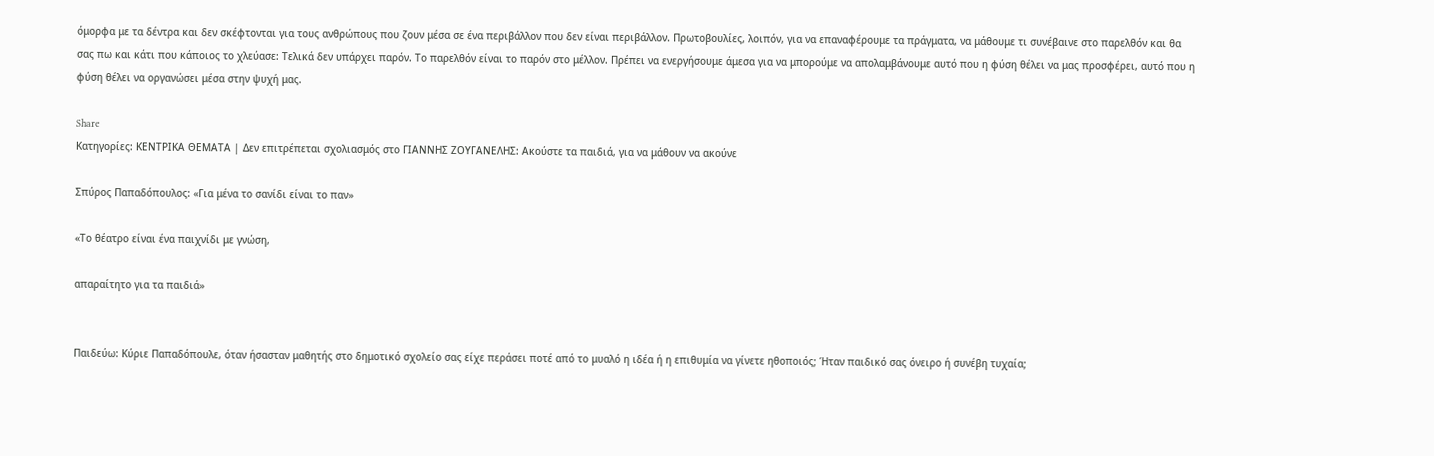όμορφα με τα δέντρα και δεν σκέφτονται για τους ανθρώπους που ζουν μέσα σε ένα περιβάλλον που δεν είναι περιβάλλον. Πρωτοβουλίες, λοιπόν, για να επαναφέρουμε τα πράγματα, να μάθουμε τι συνέβαινε στο παρελθόν και θα σας πω και κάτι που κάποιος το χλεύασε: Τελικά δεν υπάρχει παρόν. Το παρελθόν είναι το παρόν στο μέλλον. Πρέπει να ενεργήσουμε άμεσα για να μπορούμε να απολαμβάνουμε αυτό που η φύση θέλει να μας προσφέρει, αυτό που η φύση θέλει να οργανώσει μέσα στην ψυχή μας.

Share
Κατηγορίες: ΚΕΝΤΡΙΚΑ ΘΕΜΑΤΑ | Δεν επιτρέπεται σχολιασμός στο ΓΙΑΝΝΗΣ ΖΟΥΓΑΝΕΛΗΣ: Ακούστε τα παιδιά, για να μάθουν να ακούνε

Σπύρος Παπαδόπουλος: «Για μένα το σανίδι είναι το παν»

«Το θέατρο είναι ένα παιχνίδι με γνώση,

απαραίτητο για τα παιδιά»


Παιδεύω: Κύριε Παπαδόπουλε, όταν ήσασταν μαθητής στο δημοτικό σχολείο σας είχε περάσει ποτέ από το μυαλό η ιδέα ή η επιθυμία να γίνετε ηθοποιός; Ήταν παιδικό σας όνειρο ή συνέβη τυχαία;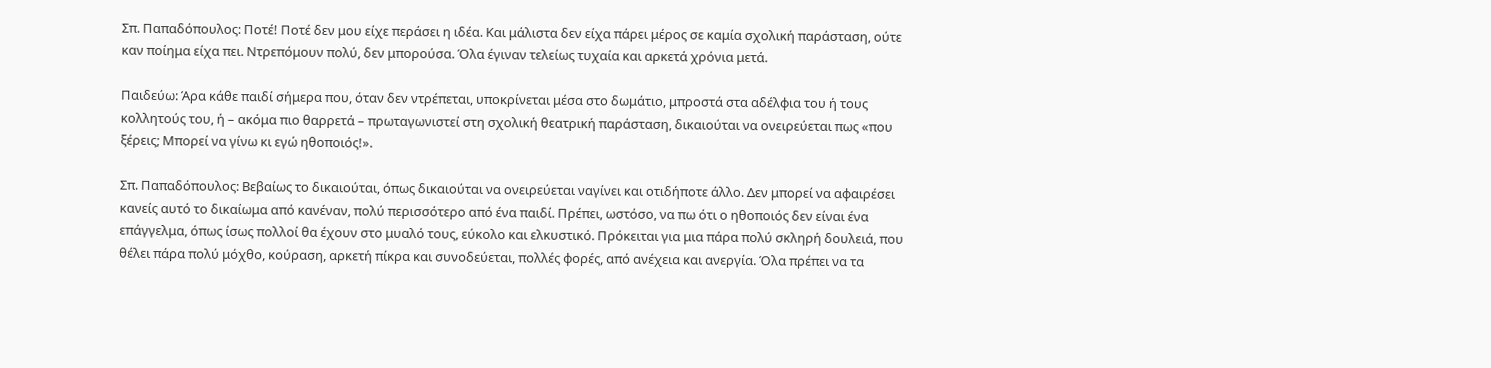Σπ. Παπαδόπουλος: Ποτέ! Ποτέ δεν μου είχε περάσει η ιδέα. Και μάλιστα δεν είχα πάρει μέρος σε καμία σχολική παράσταση, ούτε καν ποίημα είχα πει. Ντρεπόμουν πολύ, δεν μπορούσα. Όλα έγιναν τελείως τυχαία και αρκετά χρόνια μετά.

Παιδεύω: Άρα κάθε παιδί σήμερα που, όταν δεν ντρέπεται, υποκρίνεται μέσα στο δωμάτιο, μπροστά στα αδέλφια του ή τους κολλητούς του, ή – ακόμα πιο θαρρετά – πρωταγωνιστεί στη σχολική θεατρική παράσταση, δικαιούται να ονειρεύεται πως «που ξέρεις; Μπορεί να γίνω κι εγώ ηθοποιός!».

Σπ. Παπαδόπουλος: Βεβαίως το δικαιούται, όπως δικαιούται να ονειρεύεται ναγίνει και οτιδήποτε άλλο. Δεν μπορεί να αφαιρέσει κανείς αυτό το δικαίωμα από κανέναν, πολύ περισσότερο από ένα παιδί. Πρέπει, ωστόσο, να πω ότι ο ηθοποιός δεν είναι ένα επάγγελμα, όπως ίσως πολλοί θα έχουν στο μυαλό τους, εύκολο και ελκυστικό. Πρόκειται για μια πάρα πολύ σκληρή δουλειά, που θέλει πάρα πολύ μόχθο, κούραση, αρκετή πίκρα και συνοδεύεται, πολλές φορές, από ανέχεια και ανεργία. Όλα πρέπει να τα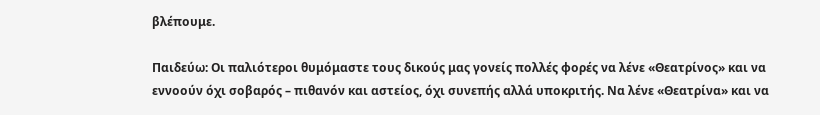βλέπουμε.

Παιδεύω: Οι παλιότεροι θυμόμαστε τους δικούς μας γονείς πολλές φορές να λένε «Θεατρίνος» και να εννοούν όχι σοβαρός – πιθανόν και αστείος, όχι συνεπής αλλά υποκριτής. Να λένε «Θεατρίνα» και να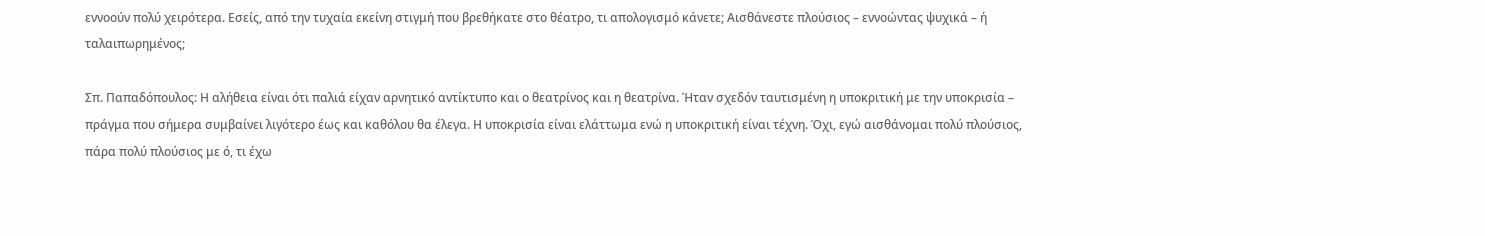εννοούν πολύ χειρότερα. Εσείς, από την τυχαία εκείνη στιγμή που βρεθήκατε στο θέατρο, τι απολογισμό κάνετε; Αισθάνεστε πλούσιος – εννοώντας ψυχικά – ή ταλαιπωρημένος;

Σπ. Παπαδόπουλος: Η αλήθεια είναι ότι παλιά είχαν αρνητικό αντίκτυπο και ο θεατρίνος και η θεατρίνα. Ήταν σχεδόν ταυτισμένη η υποκριτική με την υποκρισία – πράγμα που σήμερα συμβαίνει λιγότερο έως και καθόλου θα έλεγα. Η υποκρισία είναι ελάττωμα ενώ η υποκριτική είναι τέχνη. Όχι, εγώ αισθάνομαι πολύ πλούσιος, πάρα πολύ πλούσιος με ό, τι έχω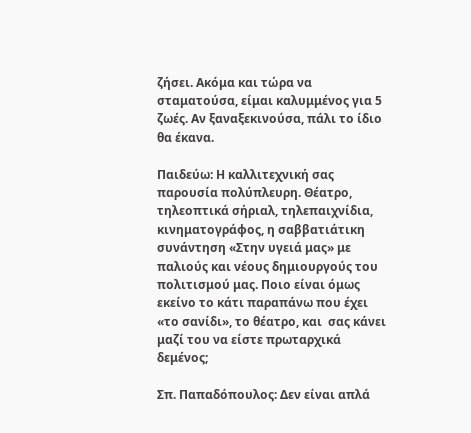ζήσει. Ακόμα και τώρα να σταματούσα, είμαι καλυμμένος για 5 ζωές. Αν ξαναξεκινούσα, πάλι το ίδιο θα έκανα.

Παιδεύω: Η καλλιτεχνική σας παρουσία πολύπλευρη. Θέατρο, τηλεοπτικά σήριαλ, τηλεπαιχνίδια, κινηματογράφος, η σαββατιάτικη συνάντηση «Στην υγειά μας» με παλιούς και νέους δημιουργούς του πολιτισμού μας. Ποιο είναι όμως εκείνο το κάτι παραπάνω που έχει «το σανίδι», το θέατρο, και  σας κάνει μαζί του να είστε πρωταρχικά δεμένος;

Σπ. Παπαδόπουλος: Δεν είναι απλά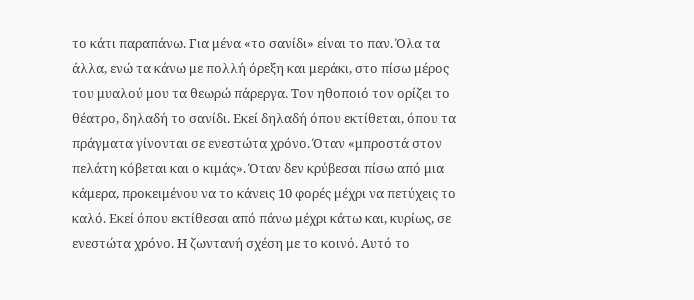το κάτι παραπάνω. Για μένα «το σανίδι» είναι το παν. Όλα τα άλλα, ενώ τα κάνω με πολλή όρεξη και μεράκι, στο πίσω μέρος του μυαλού μου τα θεωρώ πάρεργα. Τον ηθοποιό τον ορίζει το θέατρο, δηλαδή το σανίδι. Εκεί δηλαδή όπου εκτίθεται, όπου τα πράγματα γίνονται σε ενεστώτα χρόνο. Όταν «μπροστά στον πελάτη κόβεται και ο κιμάς». Όταν δεν κρύβεσαι πίσω από μια κάμερα, προκειμένου να το κάνεις 10 φορές μέχρι να πετύχεις το καλό. Εκεί όπου εκτίθεσαι από πάνω μέχρι κάτω και, κυρίως, σε ενεστώτα χρόνο. Η ζωντανή σχέση με το κοινό. Αυτό το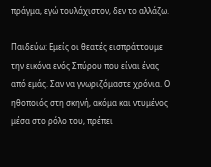πράγμα, εγώ τουλάχιστον, δεν το αλλάζω.

Παιδεύω: Εμείς οι θεατές εισπράττουμε την εικόνα ενός Σπύρου που είναι ένας από εμάς. Σαν να γνωριζόμαστε χρόνια. Ο ηθοποιός στη σκηνή, ακόμα και ντυμένος μέσα στο ρόλο του, πρέπει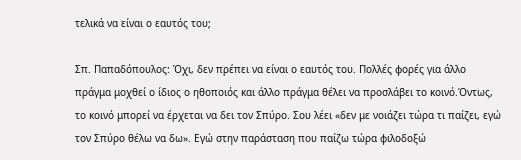τελικά να είναι ο εαυτός του;

Σπ. Παπαδόπουλος: Όχι, δεν πρέπει να είναι ο εαυτός του. Πολλές φορές για άλλο πράγμα μοχθεί ο ίδιος ο ηθοποιός και άλλο πράγμα θέλει να προσλάβει το κοινό.Όντως, το κοινό μπορεί να έρχεται να δει τον Σπύρο. Σου λέει «δεν με νοιάζει τώρα τι παίζει, εγώ τον Σπύρο θέλω να δω». Εγώ στην παράσταση που παίζω τώρα φιλοδοξώ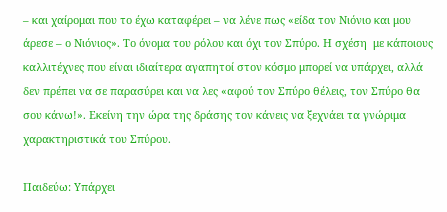– και χαίρομαι που το έχω καταφέρει – να λένε πως «είδα τον Νιόνιο και μου άρεσε – ο Νιόνιος». Το όνομα του ρόλου και όχι τον Σπύρο. Η σχέση  με κάποιους καλλιτέχνες που είναι ιδιαίτερα αγαπητοί στον κόσμο μπορεί να υπάρχει, αλλά δεν πρέπει να σε παρασύρει και να λες «αφού τον Σπύρο θέλεις, τον Σπύρο θα σου κάνω!». Εκείνη την ώρα της δράσης τον κάνεις να ξεχνάει τα γνώριμα χαρακτηριστικά του Σπύρου.

Παιδεύω: Υπάρχει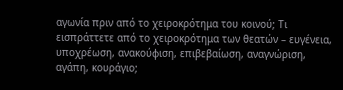αγωνία πριν από το χειροκρότημα του κοινού; Τι εισπράττετε από το χειροκρότημα των θεατών – ευγένεια, υποχρέωση, ανακούφιση, επιβεβαίωση, αναγνώριση, αγάπη, κουράγιο;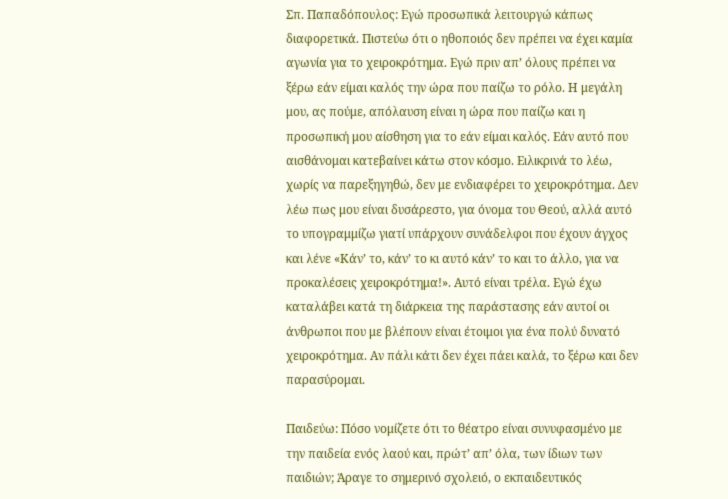Σπ. Παπαδόπουλος: Εγώ προσωπικά λειτουργώ κάπως διαφορετικά. Πιστεύω ότι ο ηθοποιός δεν πρέπει να έχει καμία αγωνία για το χειροκρότημα. Εγώ πριν απ’ όλους πρέπει να ξέρω εάν είμαι καλός την ώρα που παίζω το ρόλο. Η μεγάλη μου, ας πούμε, απόλαυση είναι η ώρα που παίζω και η προσωπική μου αίσθηση για το εάν είμαι καλός. Εάν αυτό που αισθάνομαι κατεβαίνει κάτω στον κόσμο. Ειλικρινά το λέω, χωρίς να παρεξηγηθώ, δεν με ενδιαφέρει το χειροκρότημα. Δεν λέω πως μου είναι δυσάρεστο, για όνομα του Θεού, αλλά αυτό το υπογραμμίζω γιατί υπάρχουν συνάδελφοι που έχουν άγχος και λένε «Κάν’ το, κάν’ το κι αυτό κάν’ το και το άλλο, για να προκαλέσεις χειροκρότημα!». Αυτό είναι τρέλα. Εγώ έχω καταλάβει κατά τη διάρκεια της παράστασης εάν αυτοί οι άνθρωποι που με βλέπουν είναι έτοιμοι για ένα πολύ δυνατό χειροκρότημα. Αν πάλι κάτι δεν έχει πάει καλά, το ξέρω και δεν παρασύρομαι.

Παιδεύω: Πόσο νομίζετε ότι το θέατρο είναι συνυφασμένο με την παιδεία ενός λαού και, πρώτ’ απ’ όλα, των ίδιων των παιδιών; Άραγε το σημερινό σχολειό, ο εκπαιδευτικός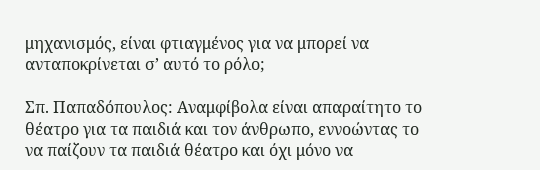μηχανισμός, είναι φτιαγμένος για να μπορεί να ανταποκρίνεται σ’ αυτό το ρόλο;

Σπ. Παπαδόπουλος: Αναμφίβολα είναι απαραίτητο το θέατρο για τα παιδιά και τον άνθρωπο, εννοώντας το να παίζουν τα παιδιά θέατρο και όχι μόνο να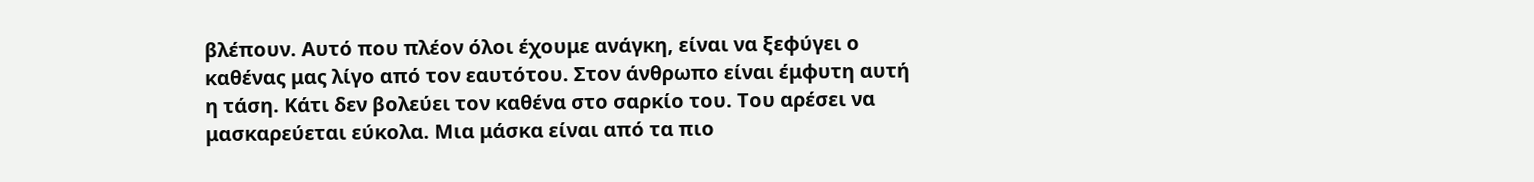βλέπουν. Αυτό που πλέον όλοι έχουμε ανάγκη, είναι να ξεφύγει ο καθένας μας λίγο από τον εαυτότου. Στον άνθρωπο είναι έμφυτη αυτή η τάση. Κάτι δεν βολεύει τον καθένα στο σαρκίο του. Του αρέσει να μασκαρεύεται εύκολα. Μια μάσκα είναι από τα πιο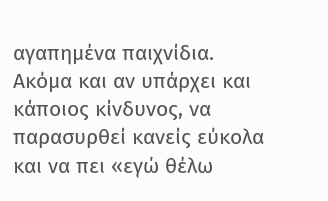αγαπημένα παιχνίδια. Ακόμα και αν υπάρχει και κάποιος κίνδυνος, να παρασυρθεί κανείς εύκολα και να πει «εγώ θέλω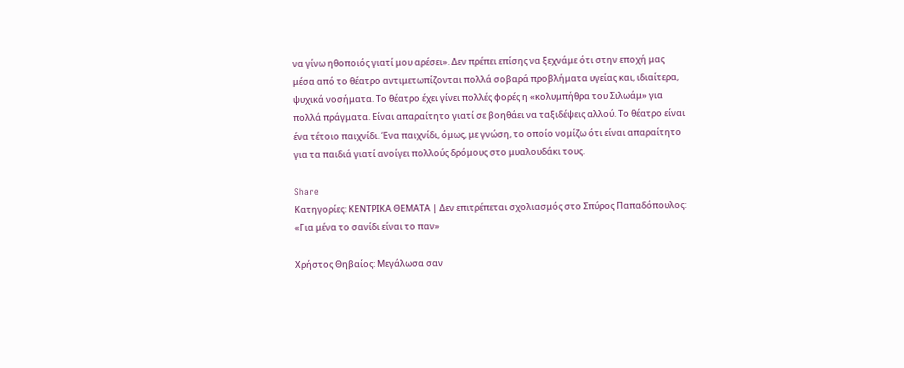να γίνω ηθοποιός γιατί μου αρέσει». Δεν πρέπει επίσης να ξεχνάμε ότι στην εποχή μας μέσα από το θέατρο αντιμετωπίζονται πολλά σοβαρά προβλήματα υγείας και, ιδιαίτερα, ψυχικά νοσήματα. Το θέατρο έχει γίνει πολλές φορές η «κολυμπήθρα του Σιλωάμ» για πολλά πράγματα. Είναι απαραίτητο γιατί σε βοηθάει να ταξιδέψεις αλλού. Το θέατρο είναι ένα τέτοιο παιχνίδι. Ένα παιχνίδι, όμως, με γνώση, το οποίο νομίζω ότι είναι απαραίτητο για τα παιδιά γιατί ανοίγει πολλούς δρόμους στο μυαλουδάκι τους.

Share
Κατηγορίες: ΚΕΝΤΡΙΚΑ ΘΕΜΑΤΑ | Δεν επιτρέπεται σχολιασμός στο Σπύρος Παπαδόπουλος: «Για μένα το σανίδι είναι το παν»

Χρήστος Θηβαίος: Μεγάλωσα σαν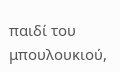παιδί του μπουλουκιού,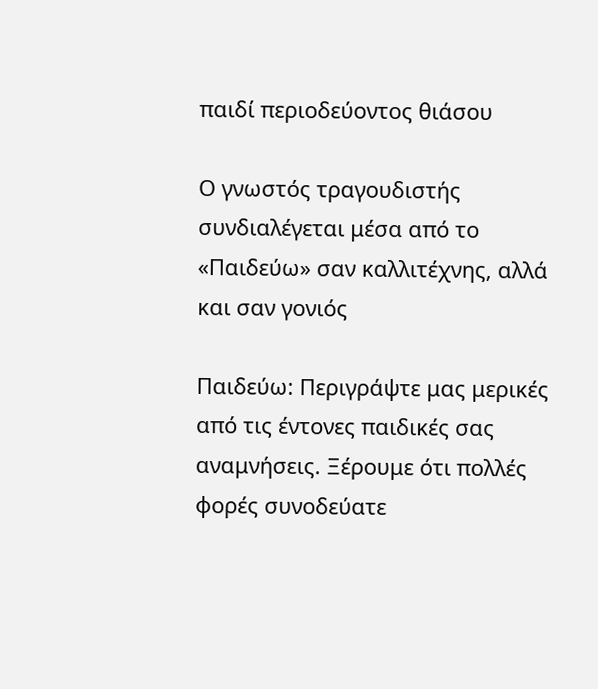παιδί περιοδεύοντος θιάσου

Ο γνωστός τραγουδιστής συνδιαλέγεται μέσα από το «Παιδεύω» σαν καλλιτέχνης, αλλά και σαν γονιός

Παιδεύω: Περιγράψτε μας μερικές από τις έντονες παιδικές σας αναμνήσεις. Ξέρουμε ότι πολλές φορές συνοδεύατε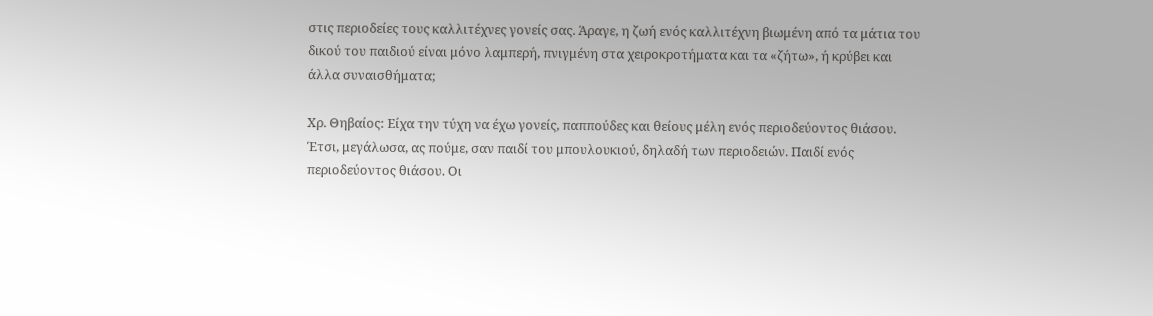στις περιοδείες τους καλλιτέχνες γονείς σας. Άραγε, η ζωή ενός καλλιτέχνη βιωμένη από τα μάτια του δικού του παιδιού είναι μόνο λαμπερή, πνιγμένη στα χειροκροτήματα και τα «ζήτω», ή κρύβει και άλλα συναισθήματα;

Χρ. Θηβαίος: Είχα την τύχη να έχω γονείς, παππούδες και θείους μέλη ενός περιοδεύοντος θιάσου. Έτσι, μεγάλωσα, ας πούμε, σαν παιδί του μπουλουκιού, δηλαδή των περιοδειών. Παιδί ενός περιοδεύοντος θιάσου. Οι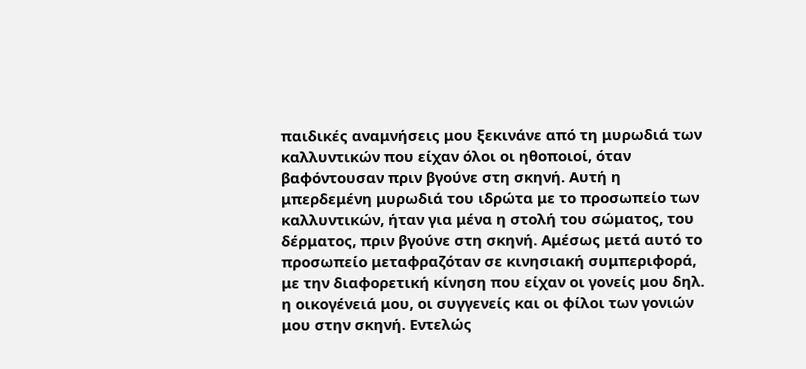παιδικές αναμνήσεις μου ξεκινάνε από τη μυρωδιά των καλλυντικών που είχαν όλοι οι ηθοποιοί, όταν βαφόντουσαν πριν βγούνε στη σκηνή. Αυτή η μπερδεμένη μυρωδιά του ιδρώτα με το προσωπείο των καλλυντικών, ήταν για μένα η στολή του σώματος, του δέρματος, πριν βγούνε στη σκηνή. Αμέσως μετά αυτό το προσωπείο μεταφραζόταν σε κινησιακή συμπεριφορά, με την διαφορετική κίνηση που είχαν οι γονείς μου δηλ. η οικογένειά μου, οι συγγενείς και οι φίλοι των γονιών μου στην σκηνή. Εντελώς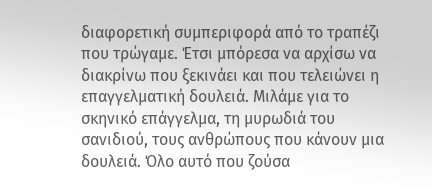διαφορετική συμπεριφορά από το τραπέζι που τρώγαμε. Έτσι μπόρεσα να αρχίσω να διακρίνω που ξεκινάει και που τελειώνει η επαγγελματική δουλειά. Μιλάμε για το σκηνικό επάγγελμα, τη μυρωδιά του σανιδιού, τους ανθρώπους που κάνουν μια δουλειά. Όλο αυτό που ζούσα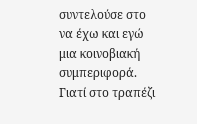συντελούσε στο να έχω και εγώ μια κοινοβιακή συμπεριφορά. Γιατί στο τραπέζι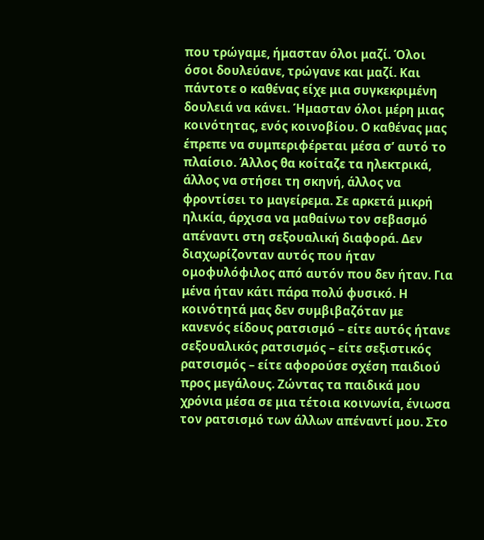που τρώγαμε, ήμασταν όλοι μαζί. Όλοι όσοι δουλεύανε, τρώγανε και μαζί. Και πάντοτε ο καθένας είχε μια συγκεκριμένη δουλειά να κάνει. Ήμασταν όλοι μέρη μιας κοινότητας, ενός κοινοβίου. Ο καθένας μας έπρεπε να συμπεριφέρεται μέσα σ’ αυτό το πλαίσιο. Άλλος θα κοίταζε τα ηλεκτρικά, άλλος να στήσει τη σκηνή, άλλος να φροντίσει το μαγείρεμα. Σε αρκετά μικρή ηλικία, άρχισα να μαθαίνω τον σεβασμό απέναντι στη σεξουαλική διαφορά. Δεν διαχωρίζονταν αυτός που ήταν ομοφυλόφιλος από αυτόν που δεν ήταν. Για μένα ήταν κάτι πάρα πολύ φυσικό. Η κοινότητά μας δεν συμβιβαζόταν με κανενός είδους ρατσισμό – είτε αυτός ήτανε σεξουαλικός ρατσισμός – είτε σεξιστικός ρατσισμός – είτε αφορούσε σχέση παιδιού προς μεγάλους. Ζώντας τα παιδικά μου χρόνια μέσα σε μια τέτοια κοινωνία, ένιωσα τον ρατσισμό των άλλων απέναντί μου. Στο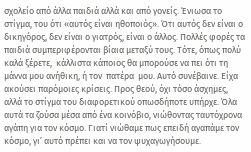σχολείο από άλλα παιδιά αλλά και από γονείς. Ένιωσα το στίγμα, του ότι «αυτός είναι ηθοποιός». Ότι αυτός δεν είναι ο δικηγόρος, δεν είναι ο γιατρός, είναι ο άλλος. Πολλές φορές τα παιδιά συμπεριφέρονται βίαια μεταξύ τους. Τότε, όπως πολύ καλά ξέρετε,  κάλλιστα κάποιος θα μπορούσε να πει ότι τη μάννα μου ανήθικη, ή τον  πατέρα  μου. Αυτό συνέβαινε. Είχα ακούσει παρόμοιες κρίσεις. Προς θεού, όχι τόσο άσχημες, αλλά το στίγμα του διαφορετικού οπωσδήποτε υπήρχε. Όλα αυτά τα ζούσα μέσα από ένα κοινόβιο, νιώθοντας ταυτόχρονα αγάπη για τον κόσμο. Γιατί νιώθαμε πως επειδή αγαπάμε τον κόσμο, γι’ αυτό πρέπει και να τον ψυχαγωγήσουμε.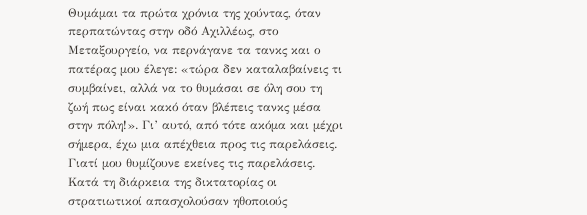Θυμάμαι τα πρώτα χρόνια της χούντας, όταν περπατώντας στην οδό Αχιλλέως, στο Μεταξουργείο, να περνάγανε τα τανκς και ο πατέρας μου έλεγε: «τώρα δεν καταλαβαίνεις τι συμβαίνει, αλλά να το θυμάσαι σε όλη σου τη ζωή πως είναι κακό όταν βλέπεις τανκς μέσα στην πόλη!». Γι’ αυτό, από τότε ακόμα και μέχρι σήμερα, έχω μια απέχθεια προς τις παρελάσεις. Γιατί μου θυμίζουνε εκείνες τις παρελάσεις. Κατά τη διάρκεια της δικτατορίας οι στρατιωτικοί απασχολούσαν ηθοποιούς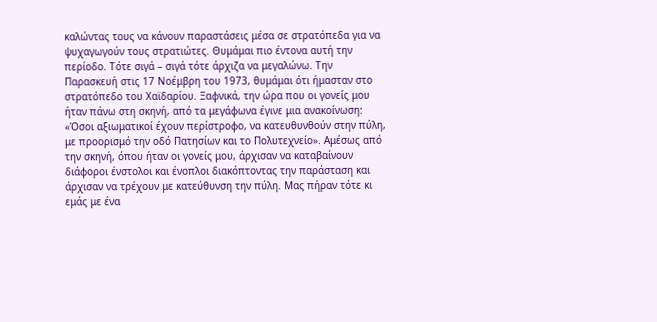καλώντας τους να κάνουν παραστάσεις μέσα σε στρατόπεδα για να ψυχαγωγούν τους στρατιώτες. Θυμάμαι πιο έντονα αυτή την περίοδο. Τότε σιγά – σιγά τότε άρχιζα να μεγαλώνω. Την Παρασκευή στις 17 Νοέμβρη του 1973, θυμάμαι ότι ήμασταν στο στρατόπεδο του Χαϊδαρίου. Ξαφνικά, την ώρα που οι γονείς μου ήταν πάνω στη σκηνή, από τα μεγάφωνα έγινε μια ανακοίνωση: «Όσοι αξιωματικοί έχουν περίστροφο, να κατευθυνθούν στην πύλη, με προορισμό την οδό Πατησίων και το Πολυτεχνείο». Αμέσως από την σκηνή, όπου ήταν οι γονείς μου, άρχισαν να καταβαίνουν διάφοροι ένστολοι και ένοπλοι διακόπτοντας την παράσταση και άρχισαν να τρέχουν με κατεύθυνση την πύλη. Μας πήραν τότε κι εμάς με ένα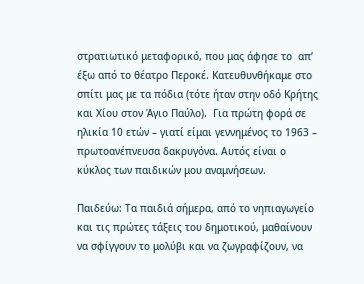στρατιωτικό μεταφορικό, που μας άφησε το  απ’ έξω από το θέατρο Περοκέ. Κατευθυνθήκαμε στο σπίτι μας με τα πόδια (τότε ήταν στην οδό Κρήτης και Χίου στον Άγιο Παύλο).  Για πρώτη φορά σε ηλικία 10 ετών – γιατί είμαι γεννημένος το 1963 –  πρωτοανέπνευσα δακρυγόνα. Αυτός είναι ο κύκλος των παιδικών μου αναμνήσεων.

Παιδεύω: Τα παιδιά σήμερα, από το νηπιαγωγείο και τις πρώτες τάξεις του δημοτικού, μαθαίνουν να σφίγγουν το μολύβι και να ζωγραφίζουν, να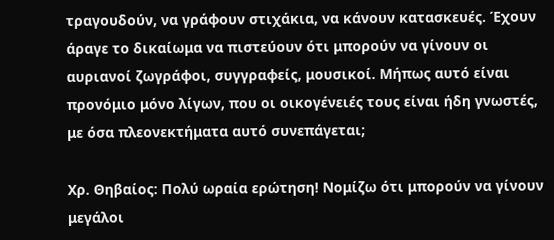τραγουδούν, να γράφουν στιχάκια, να κάνουν κατασκευές. Έχουν άραγε το δικαίωμα να πιστεύουν ότι μπορούν να γίνουν οι αυριανοί ζωγράφοι, συγγραφείς, μουσικοί. Μήπως αυτό είναι προνόμιο μόνο λίγων, που οι οικογένειές τους είναι ήδη γνωστές, με όσα πλεονεκτήματα αυτό συνεπάγεται;

Χρ. Θηβαίος: Πολύ ωραία ερώτηση! Νομίζω ότι μπορούν να γίνουν μεγάλοι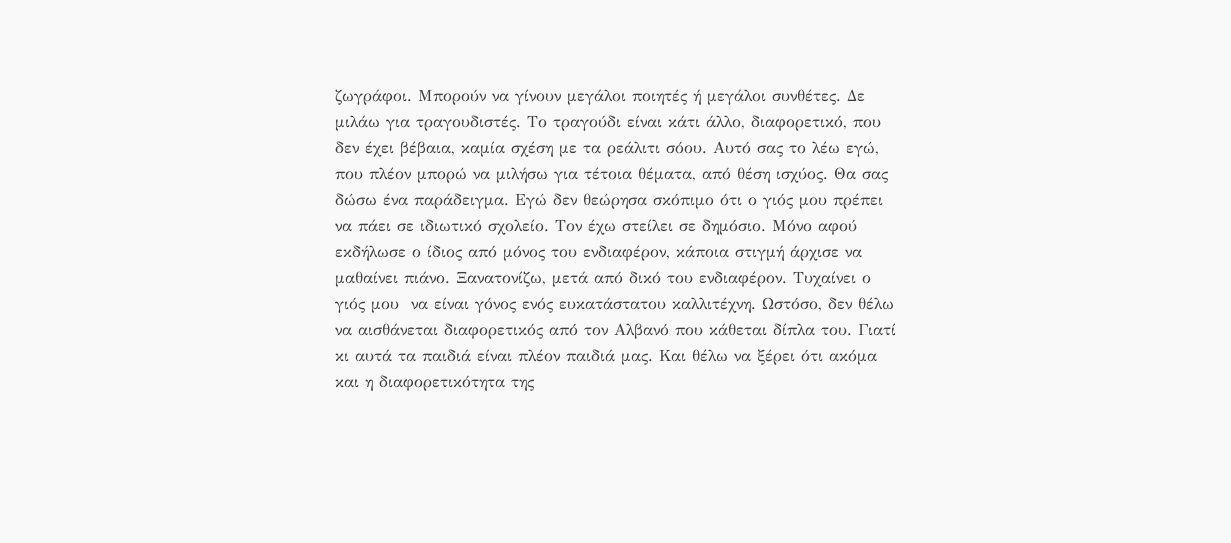ζωγράφοι. Μπορούν να γίνουν μεγάλοι ποιητές ή μεγάλοι συνθέτες. Δε μιλάω για τραγουδιστές. Το τραγούδι είναι κάτι άλλο, διαφορετικό, που δεν έχει βέβαια, καμία σχέση με τα ρεάλιτι σόου. Αυτό σας το λέω εγώ, που πλέον μπορώ να μιλήσω για τέτοια θέματα, από θέση ισχύος. Θα σας δώσω ένα παράδειγμα. Εγώ δεν θεώρησα σκόπιμο ότι ο γιός μου πρέπει να πάει σε ιδιωτικό σχολείο. Τον έχω στείλει σε δημόσιο. Μόνο αφού εκδήλωσε ο ίδιος από μόνος του ενδιαφέρον, κάποια στιγμή άρχισε να μαθαίνει πιάνο. Ξανατονίζω, μετά από δικό του ενδιαφέρον. Τυχαίνει ο γιός μου  να είναι γόνος ενός ευκατάστατου καλλιτέχνη. Ωστόσο, δεν θέλω να αισθάνεται διαφορετικός από τον Αλβανό που κάθεται δίπλα του. Γιατί κι αυτά τα παιδιά είναι πλέον παιδιά μας. Και θέλω να ξέρει ότι ακόμα και η διαφορετικότητα της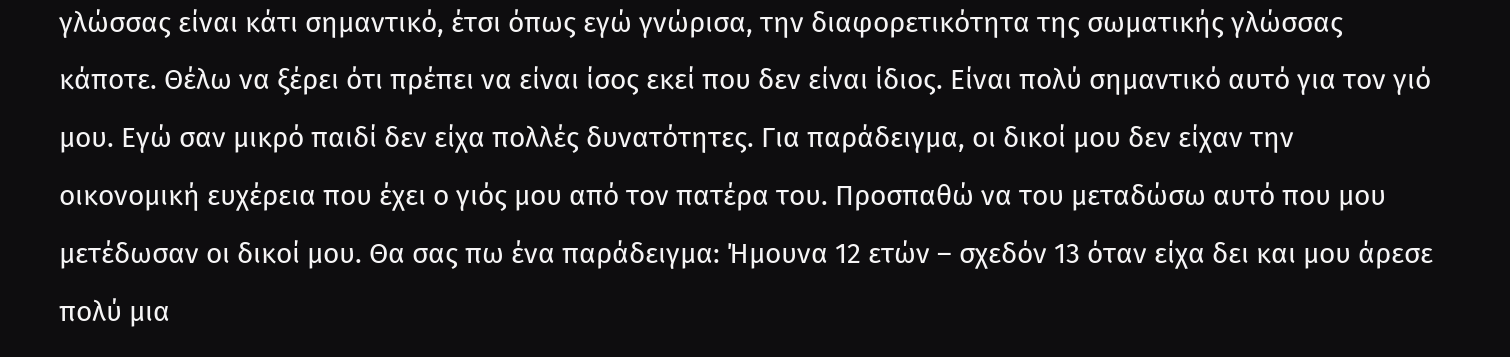γλώσσας είναι κάτι σημαντικό, έτσι όπως εγώ γνώρισα, την διαφορετικότητα της σωματικής γλώσσας κάποτε. Θέλω να ξέρει ότι πρέπει να είναι ίσος εκεί που δεν είναι ίδιος. Είναι πολύ σημαντικό αυτό για τον γιό μου. Εγώ σαν μικρό παιδί δεν είχα πολλές δυνατότητες. Για παράδειγμα, οι δικοί μου δεν είχαν την οικονομική ευχέρεια που έχει ο γιός μου από τον πατέρα του. Προσπαθώ να του μεταδώσω αυτό που μου μετέδωσαν οι δικοί μου. Θα σας πω ένα παράδειγμα: Ήμουνα 12 ετών – σχεδόν 13 όταν είχα δει και μου άρεσε πολύ μια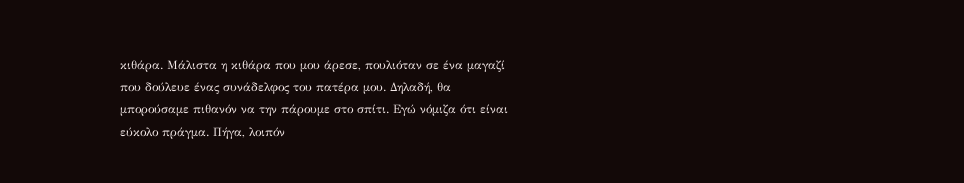κιθάρα. Μάλιστα η κιθάρα που μου άρεσε, πουλιόταν σε ένα μαγαζί που δούλευε ένας συνάδελφος του πατέρα μου. Δηλαδή, θα μπορούσαμε πιθανόν να την πάρουμε στο σπίτι. Εγώ νόμιζα ότι είναι εύκολο πράγμα. Πήγα, λοιπόν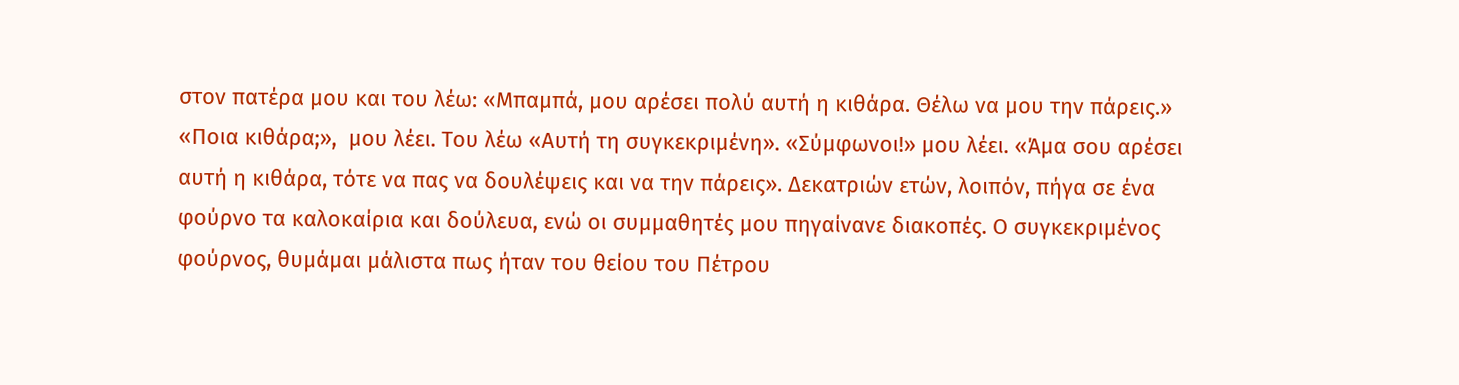στον πατέρα μου και του λέω: «Μπαμπά, μου αρέσει πολύ αυτή η κιθάρα. Θέλω να μου την πάρεις.» «Ποια κιθάρα;»,  μου λέει. Του λέω «Αυτή τη συγκεκριμένη». «Σύμφωνοι!» μου λέει. «Άμα σου αρέσει αυτή η κιθάρα, τότε να πας να δουλέψεις και να την πάρεις». Δεκατριών ετών, λοιπόν, πήγα σε ένα φούρνο τα καλοκαίρια και δούλευα, ενώ οι συμμαθητές μου πηγαίνανε διακοπές. Ο συγκεκριμένος φούρνος, θυμάμαι μάλιστα πως ήταν του θείου του Πέτρου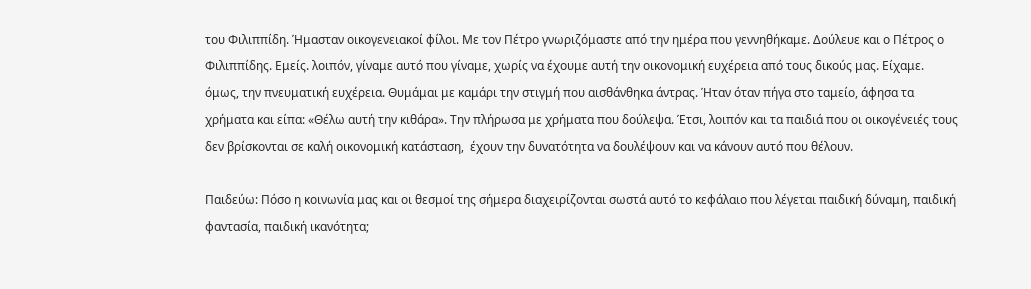του Φιλιππίδη. Ήμασταν οικογενειακοί φίλοι. Με τον Πέτρο γνωριζόμαστε από την ημέρα που γεννηθήκαμε. Δούλευε και ο Πέτρος ο Φιλιππίδης. Εμείς. λοιπόν, γίναμε αυτό που γίναμε, χωρίς να έχουμε αυτή την οικονομική ευχέρεια από τους δικούς μας. Είχαμε. όμως, την πνευματική ευχέρεια. Θυμάμαι με καμάρι την στιγμή που αισθάνθηκα άντρας. Ήταν όταν πήγα στο ταμείο, άφησα τα χρήματα και είπα: «Θέλω αυτή την κιθάρα». Την πλήρωσα με χρήματα που δούλεψα. Έτσι, λοιπόν και τα παιδιά που οι οικογένειές τους δεν βρίσκονται σε καλή οικονομική κατάσταση,  έχουν την δυνατότητα να δουλέψουν και να κάνουν αυτό που θέλουν.

Παιδεύω: Πόσο η κοινωνία μας και οι θεσμοί της σήμερα διαχειρίζονται σωστά αυτό το κεφάλαιο που λέγεται παιδική δύναμη, παιδική φαντασία, παιδική ικανότητα;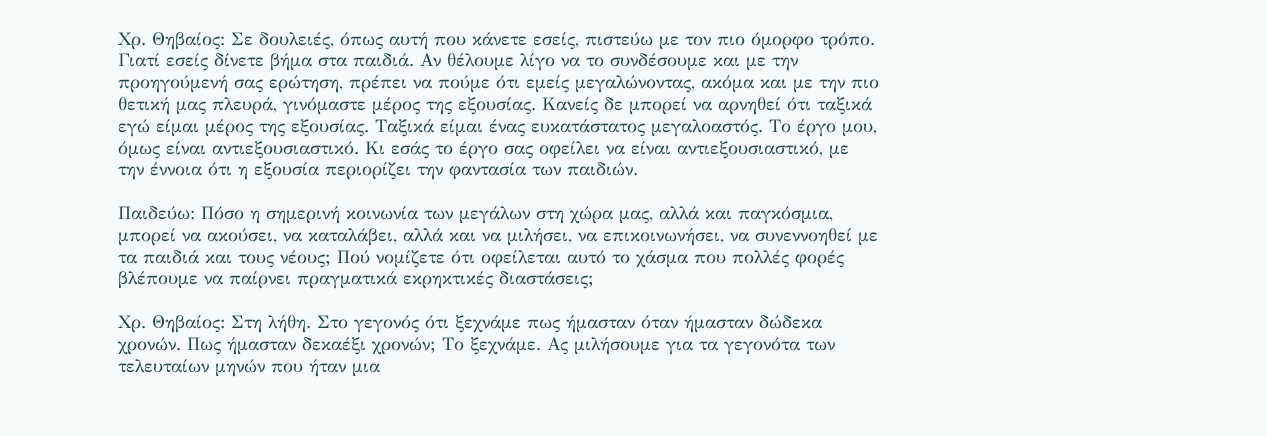Χρ. Θηβαίος: Σε δουλειές, όπως αυτή που κάνετε εσείς, πιστεύω με τον πιο όμορφο τρόπο. Γιατί εσείς δίνετε βήμα στα παιδιά. Αν θέλουμε λίγο να το συνδέσουμε και με την προηγούμενή σας ερώτηση, πρέπει να πούμε ότι εμείς μεγαλώνοντας, ακόμα και με την πιο θετική μας πλευρά, γινόμαστε μέρος της εξουσίας. Κανείς δε μπορεί να αρνηθεί ότι ταξικά εγώ είμαι μέρος της εξουσίας. Ταξικά είμαι ένας ευκατάστατος μεγαλοαστός. Το έργο μου, όμως είναι αντιεξουσιαστικό. Κι εσάς το έργο σας οφείλει να είναι αντιεξουσιαστικό, με την έννοια ότι η εξουσία περιορίζει την φαντασία των παιδιών.

Παιδεύω: Πόσο η σημερινή κοινωνία των μεγάλων στη χώρα μας, αλλά και παγκόσμια, μπορεί να ακούσει, να καταλάβει, αλλά και να μιλήσει, να επικοινωνήσει, να συνεννοηθεί με τα παιδιά και τους νέους; Πού νομίζετε ότι οφείλεται αυτό το χάσμα που πολλές φορές βλέπουμε να παίρνει πραγματικά εκρηκτικές διαστάσεις;

Χρ. Θηβαίος: Στη λήθη. Στο γεγονός ότι ξεχνάμε πως ήμασταν όταν ήμασταν δώδεκα χρονών. Πως ήμασταν δεκαέξι χρονών; Tο ξεχνάμε. Ας μιλήσουμε για τα γεγονότα των τελευταίων μηνών που ήταν μια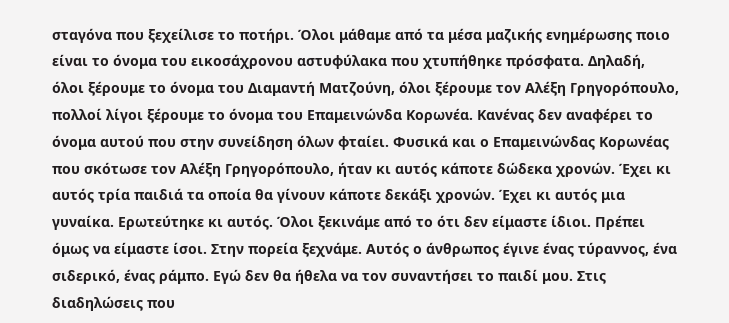σταγόνα που ξεχείλισε το ποτήρι. Όλοι μάθαμε από τα μέσα μαζικής ενημέρωσης ποιο είναι το όνομα του εικοσάχρονου αστυφύλακα που χτυπήθηκε πρόσφατα. Δηλαδή, όλοι ξέρουμε το όνομα του Διαμαντή Ματζούνη, όλοι ξέρουμε τον Αλέξη Γρηγορόπουλο, πολλοί λίγοι ξέρουμε το όνομα του Επαμεινώνδα Κορωνέα. Κανένας δεν αναφέρει το όνομα αυτού που στην συνείδηση όλων φταίει. Φυσικά και ο Επαμεινώνδας Κορωνέας που σκότωσε τον Αλέξη Γρηγορόπουλο, ήταν κι αυτός κάποτε δώδεκα χρονών. Έχει κι αυτός τρία παιδιά τα οποία θα γίνουν κάποτε δεκάξι χρονών. Έχει κι αυτός μια γυναίκα. Ερωτεύτηκε κι αυτός. Όλοι ξεκινάμε από το ότι δεν είμαστε ίδιοι. Πρέπει όμως να είμαστε ίσοι. Στην πορεία ξεχνάμε. Αυτός ο άνθρωπος έγινε ένας τύραννος, ένα σιδερικό, ένας ράμπο. Εγώ δεν θα ήθελα να τον συναντήσει το παιδί μου. Στις διαδηλώσεις που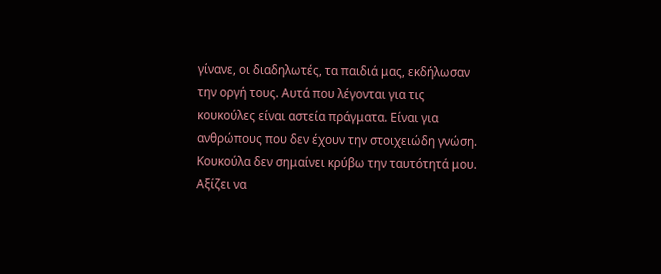γίνανε, οι διαδηλωτές, τα παιδιά μας, εκδήλωσαν την οργή τους. Αυτά που λέγονται για τις κουκούλες είναι αστεία πράγματα. Είναι για ανθρώπους που δεν έχουν την στοιχειώδη γνώση. Κουκούλα δεν σημαίνει κρύβω την ταυτότητά μου. Αξίζει να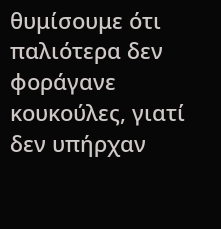θυμίσουμε ότι παλιότερα δεν φοράγανε κουκούλες, γιατί δεν υπήρχαν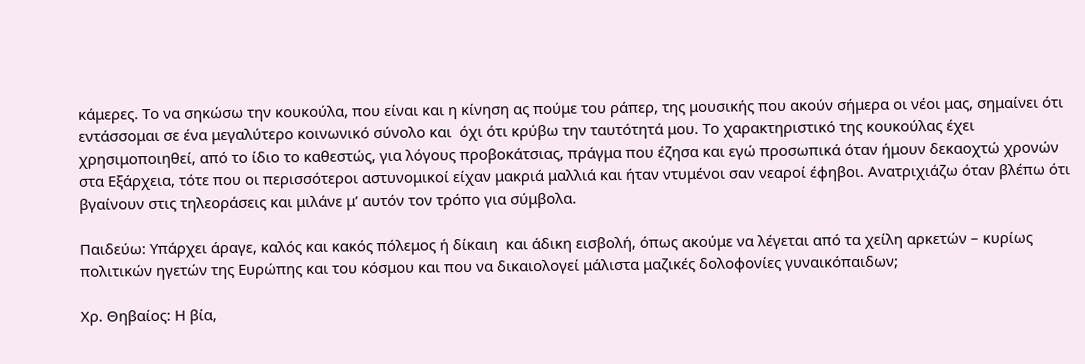κάμερες. Το να σηκώσω την κουκούλα, που είναι και η κίνηση ας πούμε του ράπερ, της μουσικής που ακούν σήμερα οι νέοι μας, σημαίνει ότι εντάσσομαι σε ένα μεγαλύτερο κοινωνικό σύνολο και  όχι ότι κρύβω την ταυτότητά μου. Το χαρακτηριστικό της κουκούλας έχει χρησιμοποιηθεί, από το ίδιο το καθεστώς, για λόγους προβοκάτσιας, πράγμα που έζησα και εγώ προσωπικά όταν ήμουν δεκαοχτώ χρονών στα Εξάρχεια, τότε που οι περισσότεροι αστυνομικοί είχαν μακριά μαλλιά και ήταν ντυμένοι σαν νεαροί έφηβοι. Ανατριχιάζω όταν βλέπω ότι βγαίνουν στις τηλεοράσεις και μιλάνε μ’ αυτόν τον τρόπο για σύμβολα.

Παιδεύω: Υπάρχει άραγε, καλός και κακός πόλεμος ή δίκαιη  και άδικη εισβολή, όπως ακούμε να λέγεται από τα χείλη αρκετών – κυρίως πολιτικών ηγετών της Ευρώπης και του κόσμου και που να δικαιολογεί μάλιστα μαζικές δολοφονίες γυναικόπαιδων;

Χρ. Θηβαίος: Η βία,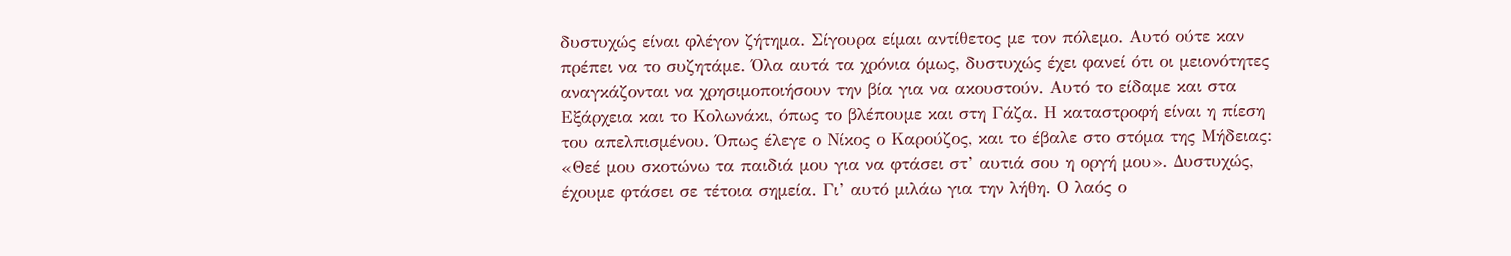δυστυχώς είναι φλέγον ζήτημα. Σίγουρα είμαι αντίθετος με τον πόλεμο. Αυτό ούτε καν πρέπει να το συζητάμε. Όλα αυτά τα χρόνια όμως, δυστυχώς έχει φανεί ότι οι μειονότητες αναγκάζονται να χρησιμοποιήσουν την βία για να ακουστούν. Αυτό το είδαμε και στα Εξάρχεια και το Κολωνάκι, όπως το βλέπουμε και στη Γάζα. Η καταστροφή είναι η πίεση του απελπισμένου. Όπως έλεγε ο Νίκος ο Καρούζος, και το έβαλε στο στόμα της Μήδειας: «Θεέ μου σκοτώνω τα παιδιά μου για να φτάσει στ’ αυτιά σου η οργή μου». Δυστυχώς, έχουμε φτάσει σε τέτοια σημεία. Γι’ αυτό μιλάω για την λήθη. Ο λαός ο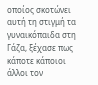οποίος σκοτώνει αυτή τη στιγμή τα γυναικόπαιδα στη Γάζα, ξέχασε πως κάποτε κάποιοι άλλοι τον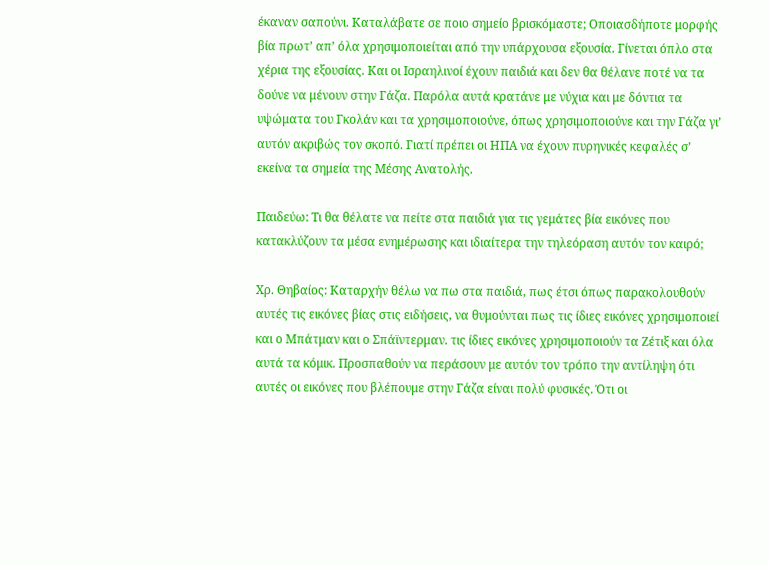έκαναν σαπούνι. Καταλάβατε σε ποιο σημείο βρισκόμαστε; Οποιασδήποτε μορφής βία πρωτ’ απ’ όλα χρησιμοποιείται από την υπάρχουσα εξουσία. Γίνεται όπλο στα χέρια της εξουσίας. Και οι Ισραηλινοί έχουν παιδιά και δεν θα θέλανε ποτέ να τα δούνε να μένουν στην Γάζα. Παρόλα αυτά κρατάνε με νύχια και με δόντια τα υψώματα του Γκολάν και τα χρησιμοποιούνε, όπως χρησιμοποιούνε και την Γάζα γι’ αυτόν ακριβώς τον σκοπό. Γιατί πρέπει οι ΗΠΑ να έχουν πυρηνικές κεφαλές σ’ εκείνα τα σημεία της Μέσης Ανατολής.

Παιδεύω: Τι θα θέλατε να πείτε στα παιδιά για τις γεμάτες βία εικόνες που κατακλύζουν τα μέσα ενημέρωσης και ιδιαίτερα την τηλεόραση αυτόν τον καιρό;

Χρ. Θηβαίος: Καταρχήν θέλω να πω στα παιδιά, πως έτσι όπως παρακολουθούν αυτές τις εικόνες βίας στις ειδήσεις, να θυμούνται πως τις ίδιες εικόνες χρησιμοποιεί και ο Μπάτμαν και ο Σπάϊντερμαν. τις ίδιες εικόνες χρησιμοποιούν τα Ζέτιξ και όλα αυτά τα κόμικ. Προσπαθούν να περάσουν με αυτόν τον τρόπο την αντίληψη ότι αυτές οι εικόνες που βλέπουμε στην Γάζα είναι πολύ φυσικές. Ότι οι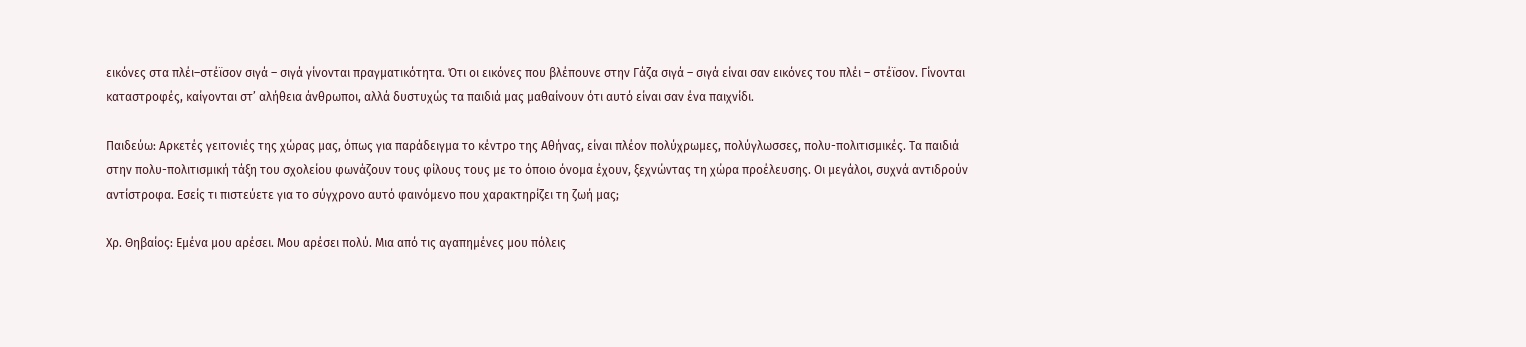εικόνες στα πλέι–στέϊσον σιγά – σιγά γίνονται πραγματικότητα. Ότι οι εικόνες που βλέπουνε στην Γάζα σιγά – σιγά είναι σαν εικόνες του πλέι – στέϊσον. Γίνονται καταστροφές, καίγονται στ’ αλήθεια άνθρωποι, αλλά δυστυχώς τα παιδιά μας μαθαίνουν ότι αυτό είναι σαν ένα παιχνίδι.

Παιδεύω: Αρκετές γειτονιές της χώρας μας, όπως για παράδειγμα το κέντρο της Αθήνας, είναι πλέον πολύχρωμες, πολύγλωσσες, πολυ-πολιτισμικές. Τα παιδιά στην πολυ-πολιτισμική τάξη του σχολείου φωνάζουν τους φίλους τους με το όποιο όνομα έχουν, ξεχνώντας τη χώρα προέλευσης. Οι μεγάλοι, συχνά αντιδρούν αντίστροφα. Εσείς τι πιστεύετε για το σύγχρονο αυτό φαινόμενο που χαρακτηρίζει τη ζωή μας;

Χρ. Θηβαίος: Εμένα μου αρέσει. Μου αρέσει πολύ. Μια από τις αγαπημένες μου πόλεις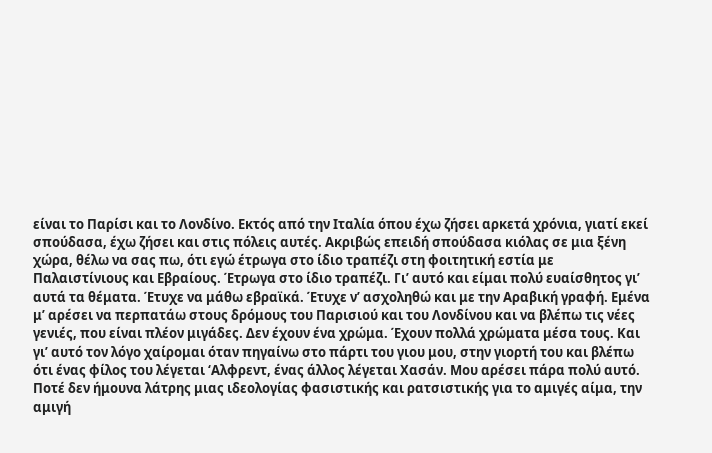είναι το Παρίσι και το Λονδίνο. Εκτός από την Ιταλία όπου έχω ζήσει αρκετά χρόνια, γιατί εκεί σπούδασα, έχω ζήσει και στις πόλεις αυτές. Ακριβώς επειδή σπούδασα κιόλας σε μια ξένη χώρα, θέλω να σας πω, ότι εγώ έτρωγα στο ίδιο τραπέζι στη φοιτητική εστία με Παλαιστίνιους και Εβραίους. Έτρωγα στο ίδιο τραπέζι. Γι’ αυτό και είμαι πολύ ευαίσθητος γι’ αυτά τα θέματα. Έτυχε να μάθω εβραϊκά. Έτυχε ν’ ασχοληθώ και με την Αραβική γραφή. Εμένα μ’ αρέσει να περπατάω στους δρόμους του Παρισιού και του Λονδίνου και να βλέπω τις νέες γενιές, που είναι πλέον μιγάδες. Δεν έχουν ένα χρώμα. Έχουν πολλά χρώματα μέσα τους. Και γι’ αυτό τον λόγο χαίρομαι όταν πηγαίνω στο πάρτι του γιου μου, στην γιορτή του και βλέπω  ότι ένας φίλος του λέγεται ‘Αλφρεντ, ένας άλλος λέγεται Χασάν. Μου αρέσει πάρα πολύ αυτό. Ποτέ δεν ήμουνα λάτρης μιας ιδεολογίας φασιστικής και ρατσιστικής για το αμιγές αίμα, την αμιγή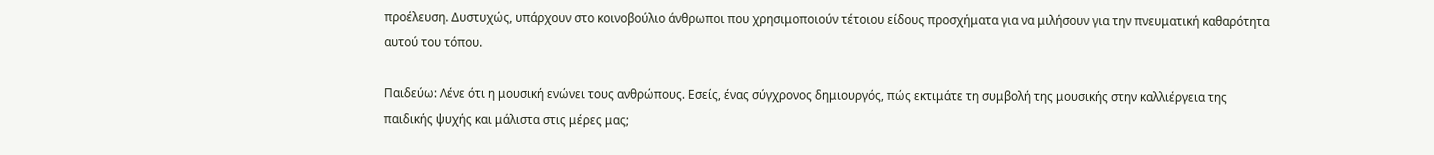προέλευση. Δυστυχώς, υπάρχουν στο κοινοβούλιο άνθρωποι που χρησιμοποιούν τέτοιου είδους προσχήματα για να μιλήσουν για την πνευματική καθαρότητα αυτού του τόπου.

Παιδεύω: Λένε ότι η μουσική ενώνει τους ανθρώπους. Εσείς, ένας σύγχρονος δημιουργός, πώς εκτιμάτε τη συμβολή της μουσικής στην καλλιέργεια της παιδικής ψυχής και μάλιστα στις μέρες μας;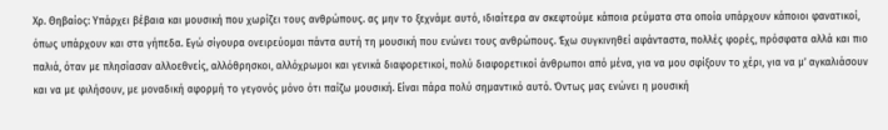Χρ. Θηβαίος: Υπάρχει βέβαια και μουσική που χωρίζει τους ανθρώπους. ας μην το ξεχνάμε αυτό, ιδιαίτερα αν σκεφτούμε κάποια ρεύματα στα οποία υπάρχουν κάποιοι φανατικοί, όπως υπάρχουν και στα γήπεδα. Εγώ σίγουρα ονειρεύομαι πάντα αυτή τη μουσική που ενώνει τους ανθρώπους. Έχω συγκινηθεί αφάνταστα, πολλές φορές, πρόσφατα αλλά και πιο παλιά, όταν με πλησίασαν αλλοεθνείς, αλλόθρησκοι, αλλόχρωμοι και γενικά διαφορετικοί, πολύ διαφορετικοί άνθρωποι από μένα, για να μου σφίξουν το χέρι, για να μ’ αγκαλιάσουν και να με φιλήσουν, με μοναδική αφορμή το γεγονός μόνο ότι παίζω μουσική. Είναι πάρα πολύ σημαντικό αυτό. Όντως μας ενώνει η μουσική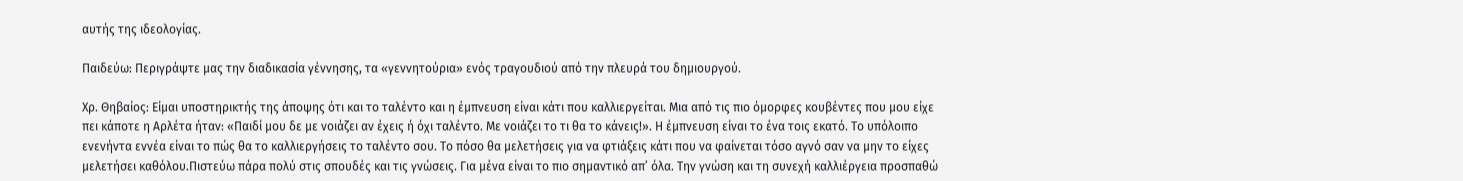αυτής της ιδεολογίας.

Παιδεύω: Περιγράψτε μας την διαδικασία γέννησης, τα «γεννητούρια» ενός τραγουδιού από την πλευρά του δημιουργού.

Χρ. Θηβαίος: Είμαι υποστηρικτής της άποψης ότι και το ταλέντο και η έμπνευση είναι κάτι που καλλιεργείται. Μια από τις πιο όμορφες κουβέντες που μου είχε πει κάποτε η Αρλέτα ήταν: «Παιδί μου δε με νοιάζει αν έχεις ή όχι ταλέντο. Με νοιάζει το τι θα το κάνεις!». Η έμπνευση είναι το ένα τοις εκατό. Το υπόλοιπο ενενήντα εννέα είναι το πώς θα το καλλιεργήσεις το ταλέντο σου. Το πόσο θα μελετήσεις για να φτιάξεις κάτι που να φαίνεται τόσο αγνό σαν να μην το είχες μελετήσει καθόλου.Πιστεύω πάρα πολύ στις σπουδές και τις γνώσεις. Για μένα είναι το πιο σημαντικό απ’ όλα. Την γνώση και τη συνεχή καλλιέργεια προσπαθώ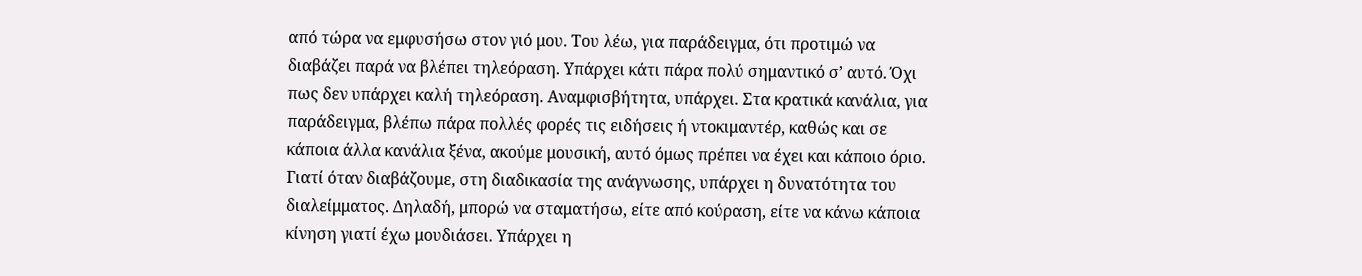από τώρα να εμφυσήσω στον γιό μου. Του λέω, για παράδειγμα, ότι προτιμώ να διαβάζει παρά να βλέπει τηλεόραση. Υπάρχει κάτι πάρα πολύ σημαντικό σ’ αυτό. Όχι πως δεν υπάρχει καλή τηλεόραση. Αναμφισβήτητα, υπάρχει. Στα κρατικά κανάλια, για παράδειγμα, βλέπω πάρα πολλές φορές τις ειδήσεις ή ντοκιμαντέρ, καθώς και σε κάποια άλλα κανάλια ξένα, ακούμε μουσική, αυτό όμως πρέπει να έχει και κάποιο όριο. Γιατί όταν διαβάζουμε, στη διαδικασία της ανάγνωσης, υπάρχει η δυνατότητα του διαλείμματος. Δηλαδή, μπορώ να σταματήσω, είτε από κούραση, είτε να κάνω κάποια κίνηση γιατί έχω μουδιάσει. Υπάρχει η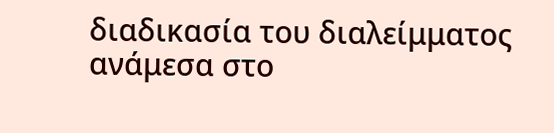διαδικασία του διαλείμματος ανάμεσα στο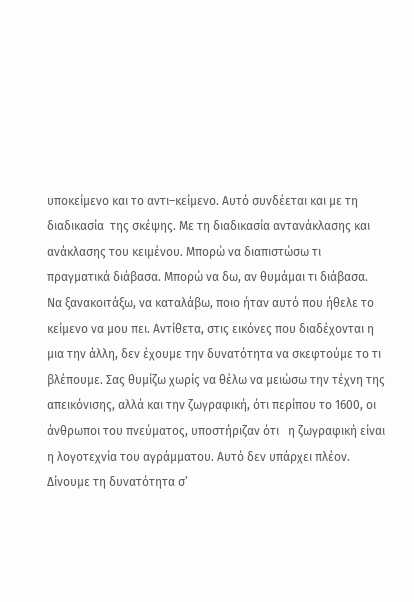υποκείμενο και το αντι–κείμενο. Αυτό συνδέεται και με τη διαδικασία  της σκέψης. Με τη διαδικασία αντανάκλασης και ανάκλασης του κειμένου. Μπορώ να διαπιστώσω τι πραγματικά διάβασα. Μπορώ να δω, αν θυμάμαι τι διάβασα. Να ξανακοιτάξω, να καταλάβω, ποιο ήταν αυτό που ήθελε το κείμενο να μου πει. Αντίθετα, στις εικόνες που διαδέχονται η μια την άλλη, δεν έχουμε την δυνατότητα να σκεφτούμε το τι βλέπουμε. Σας θυμίζω χωρίς να θέλω να μειώσω την τέχνη της απεικόνισης, αλλά και την ζωγραφική, ότι περίπου το 1600, οι άνθρωποι του πνεύματος, υποστήριζαν ότι   η ζωγραφική είναι η λογοτεχνία του αγράμματου. Αυτό δεν υπάρχει πλέον. Δίνουμε τη δυνατότητα σ’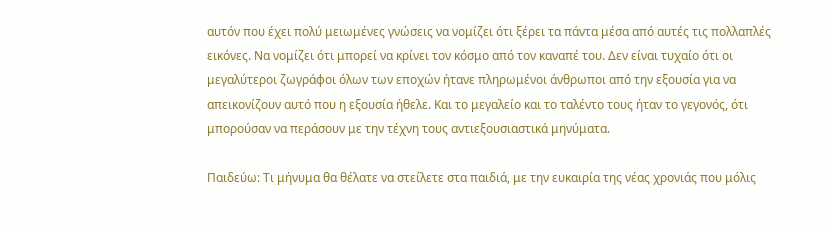αυτόν που έχει πολύ μειωμένες γνώσεις να νομίζει ότι ξέρει τα πάντα μέσα από αυτές τις πολλαπλές εικόνες. Να νομίζει ότι μπορεί να κρίνει τον κόσμο από τον καναπέ του. Δεν είναι τυχαίο ότι οι μεγαλύτεροι ζωγράφοι όλων των εποχών ήτανε πληρωμένοι άνθρωποι από την εξουσία για να απεικονίζουν αυτό που η εξουσία ήθελε. Και το μεγαλείο και το ταλέντο τους ήταν το γεγονός, ότι μπορούσαν να περάσουν με την τέχνη τους αντιεξουσιαστικά μηνύματα.

Παιδεύω: Τι μήνυμα θα θέλατε να στείλετε στα παιδιά, με την ευκαιρία της νέας χρονιάς που μόλις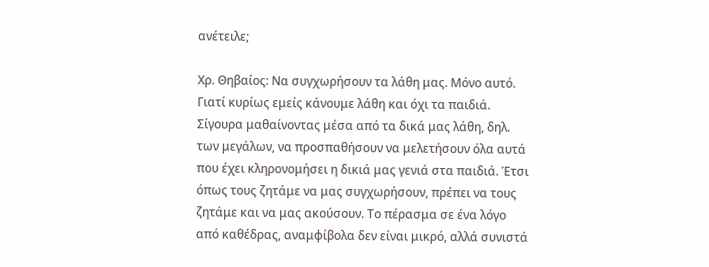ανέτειλε;

Χρ. Θηβαίος: Να συγχωρήσουν τα λάθη μας. Μόνο αυτό. Γιατί κυρίως εμείς κάνουμε λάθη και όχι τα παιδιά. Σίγουρα μαθαίνοντας μέσα από τα δικά μας λάθη, δηλ. των μεγάλων, να προσπαθήσουν να μελετήσουν όλα αυτά που έχει κληρονομήσει η δικιά μας γενιά στα παιδιά. Έτσι όπως τους ζητάμε να μας συγχωρήσουν, πρέπει να τους ζητάμε και να μας ακούσουν. Το πέρασμα σε ένα λόγο από καθέδρας, αναμφίβολα δεν είναι μικρό, αλλά συνιστά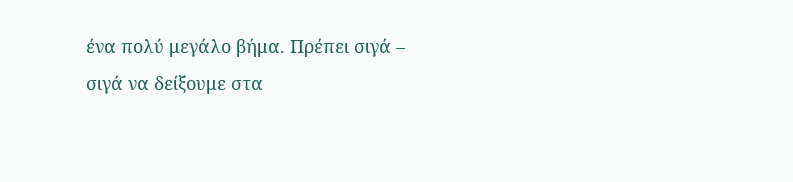ένα πολύ μεγάλο βήμα. Πρέπει σιγά – σιγά να δείξουμε στα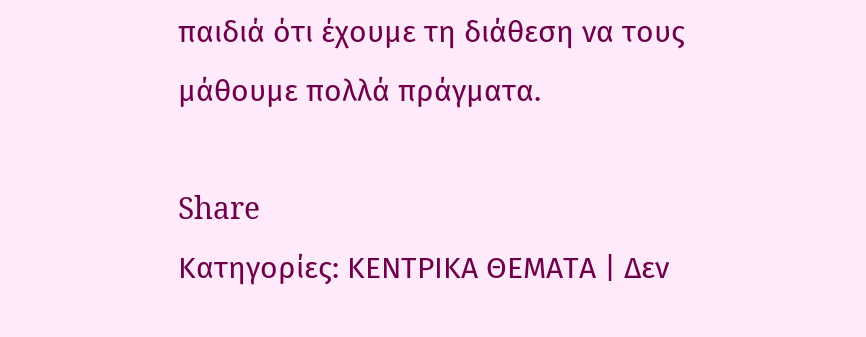παιδιά ότι έχουμε τη διάθεση να τους μάθουμε πολλά πράγματα.

Share
Κατηγορίες: ΚΕΝΤΡΙΚΑ ΘΕΜΑΤΑ | Δεν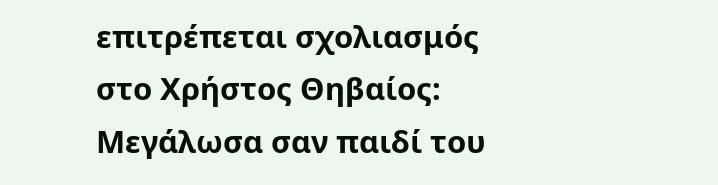επιτρέπεται σχολιασμός στο Χρήστος Θηβαίος: Μεγάλωσα σαν παιδί του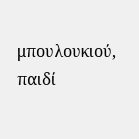μπουλουκιού, παιδί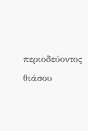περιοδεύοντος θιάσου